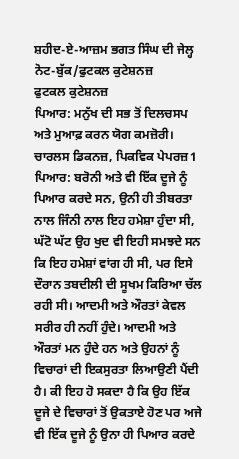ਸ਼ਹੀਦ-ਏ-ਆਜ਼ਮ ਭਗਤ ਸਿੰਘ ਦੀ ਜੇਲ੍ਹ ਨੋਟ-ਬੁੱਕ/ਫੁਟਕਲ ਕੁਟੇਸ਼ਨਜ਼
ਫੁਟਕਲ ਕੁਟੇਸ਼ਨਜ਼
ਪਿਆਰ: ਮਨੁੱਖ ਦੀ ਸਭ ਤੋਂ ਦਿਲਚਸਪ ਅਤੇ ਮੁਆਫ਼ ਕਰਨ ਯੋਗ ਕਮਜ਼ੋਰੀ।
ਚਾਰਲਸ ਡਿਕਨਜ਼, ਪਿਕਵਿਕ ਪੇਪਰਜ਼1
ਪਿਆਰ: ਬਰੋਨੀ ਅਤੇ ਵੀ ਇੱਕ ਦੂਜੇ ਨੂੰ ਪਿਆਰ ਕਰਦੇ ਸਨ, ਉਨੀ ਹੀ ਤੀਬਰਤਾ ਨਾਲ ਜਿੰਨੀ ਨਾਲ ਇਹ ਹਮੇਸ਼ਾ ਹੁੰਦਾ ਸੀ, ਘੱਟੋ ਘੱਟ ਉਹ ਖੁਦ ਵੀ ਇਹੀ ਸਮਝਦੇ ਸਨ ਕਿ ਇਹ ਹਮੇਸ਼ਾਂ ਵਾਂਗ ਹੀ ਸੀ, ਪਰ ਇਸੇ ਦੌਰਾਨ ਤਬਦੀਲੀ ਦੀ ਸੂਖਮ ਕਿਰਿਆ ਚੱਲ ਰਹੀ ਸੀ। ਆਦਮੀ ਅਤੇ ਔਰਤਾਂ ਕੇਵਲ ਸਰੀਰ ਹੀ ਨਹੀਂ ਹੁੰਦੇ। ਆਦਮੀ ਅਤੇ ਔਰਤਾਂ ਮਨ ਹੁੰਦੇ ਹਨ ਅਤੇ ਉਹਨਾਂ ਨੂੰ ਵਿਚਾਰਾਂ ਦੀ ਇਕਸੁਰਤਾ ਲਿਆਉਣੀ ਪੈਂਦੀ ਹੈ। ਕੀ ਇਹ ਹੋ ਸਕਦਾ ਹੈ ਕਿ ਉਹ ਇੱਕ ਦੂਜੇ ਦੇ ਵਿਚਾਰਾਂ ਤੋਂ ਉਕਤਾਏ ਹੋਣ ਪਰ ਅਜੇ ਵੀ ਇੱਕ ਦੂਜੇ ਨੂੰ ਉਨਾ ਹੀ ਪਿਆਰ ਕਰਦੇ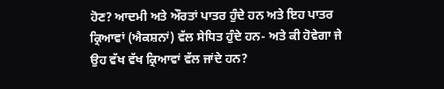ਹੋਣ? ਆਦਮੀ ਅਤੇ ਔਰਤਾਂ ਪਾਤਰ ਹੁੰਦੇ ਹਨ ਅਤੇ ਇਹ ਪਾਤਰ ਕ੍ਰਿਆਵਾਂ (ਐਕਸ਼ਨਾਂ) ਵੱਲ ਸੇਧਿਤ ਹੁੰਦੇ ਹਨ- ਅਤੇ ਕੀ ਹੋਵੇਗਾ ਜੇ ਉਹ ਵੱਖ ਵੱਖ ਕ੍ਰਿਆਵਾਂ ਵੱਲ ਜਾਂਦੇ ਹਨ?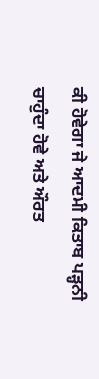ਕੀ ਹੋਵੇਗਾ ਜੇ ਆਦਮੀ ਕਿਤਾਬ ਪੜ੍ਹਨੀ ਚਾਹੁੰਦਾ ਹੋਵੇ ਅਤੇ ਔਰਤ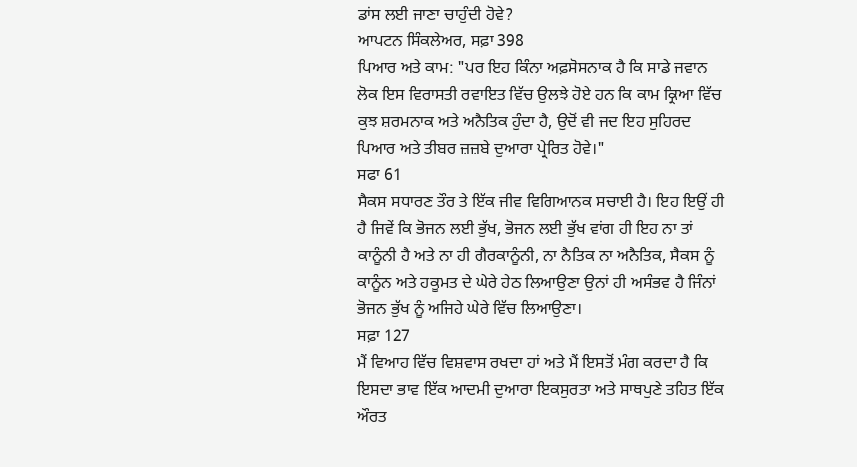ਡਾਂਸ ਲਈ ਜਾਣਾ ਚਾਹੁੰਦੀ ਹੋਵੇ?
ਆਪਟਨ ਸਿੰਕਲੇਅਰ, ਸਫ਼ਾ 398
ਪਿਆਰ ਅਤੇ ਕਾਮ: "ਪਰ ਇਹ ਕਿੰਨਾ ਅਫ਼ਸੋਸਨਾਕ ਹੈ ਕਿ ਸਾਡੇ ਜਵਾਨ ਲੋਕ ਇਸ ਵਿਰਾਸਤੀ ਰਵਾਇਤ ਵਿੱਚ ਉਲਝੇ ਹੋਏ ਹਨ ਕਿ ਕਾਮ ਕ੍ਰਿਆ ਵਿੱਚ ਕੁਝ ਸ਼ਰਮਨਾਕ ਅਤੇ ਅਨੈਤਿਕ ਹੁੰਦਾ ਹੈ, ਉਦੋਂ ਵੀ ਜਦ ਇਹ ਸੁਹਿਰਦ ਪਿਆਰ ਅਤੇ ਤੀਬਰ ਜ਼ਜ਼ਬੇ ਦੁਆਰਾ ਪ੍ਰੇਰਿਤ ਹੋਵੇ।"
ਸਫਾ 61
ਸੈਕਸ ਸਧਾਰਣ ਤੌਰ ਤੇ ਇੱਕ ਜੀਵ ਵਿਗਿਆਨਕ ਸਚਾਈ ਹੈ। ਇਹ ਇਉਂ ਹੀ ਹੈ ਜਿਵੇਂ ਕਿ ਭੋਜਨ ਲਈ ਭੁੱਖ, ਭੋਜਨ ਲਈ ਭੁੱਖ ਵਾਂਗ ਹੀ ਇਹ ਨਾ ਤਾਂ ਕਾਨੂੰਨੀ ਹੈ ਅਤੇ ਨਾ ਹੀ ਗੈਰਕਾਨੂੰਨੀ, ਨਾ ਨੈਤਿਕ ਨਾ ਅਨੈਤਿਕ, ਸੈਕਸ ਨੂੰ ਕਾਨੂੰਨ ਅਤੇ ਹਕੂਮਤ ਦੇ ਘੇਰੇ ਹੇਠ ਲਿਆਉਣਾ ਉਨਾਂ ਹੀ ਅਸੰਭਵ ਹੈ ਜਿੰਨਾਂ ਭੋਜਨ ਭੁੱਖ ਨੂੰ ਅਜਿਹੇ ਘੇਰੇ ਵਿੱਚ ਲਿਆਉਣਾ।
ਸਫ਼ਾ 127
ਮੈਂ ਵਿਆਹ ਵਿੱਚ ਵਿਸ਼ਵਾਸ ਰਖਦਾ ਹਾਂ ਅਤੇ ਮੈਂ ਇਸਤੋਂ ਮੰਗ ਕਰਦਾ ਹੈ ਕਿ ਇਸਦਾ ਭਾਵ ਇੱਕ ਆਦਮੀ ਦੁਆਰਾ ਇਕਸੁਰਤਾ ਅਤੇ ਸਾਥਪੁਣੇ ਤਹਿਤ ਇੱਕ ਔਰਤ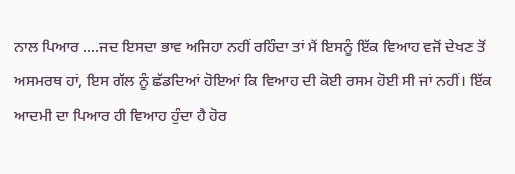ਨਾਲ ਪਿਆਰ ....ਜਦ ਇਸਦਾ ਭਾਵ ਅਜਿਹਾ ਨਹੀਂ ਰਹਿੰਦਾ ਤਾਂ ਮੈਂ ਇਸਨੂੰ ਇੱਕ ਵਿਆਹ ਵਜੋਂ ਦੇਖਣ ਤੋਂ ਅਸਮਰਥ ਹਾਂ, ਇਸ ਗੱਲ ਨੂੰ ਛੱਡਦਿਆਂ ਹੋਇਆਂ ਕਿ ਵਿਆਹ ਦੀ ਕੋਈ ਰਸਮ ਹੋਈ ਸੀ ਜਾਂ ਨਹੀਂ। ਇੱਕ ਆਦਮੀ ਦਾ ਪਿਆਰ ਹੀ ਵਿਆਹ ਹੁੰਦਾ ਹੈ ਹੋਰ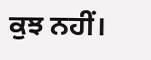ਕੁਝ ਨਹੀਂ।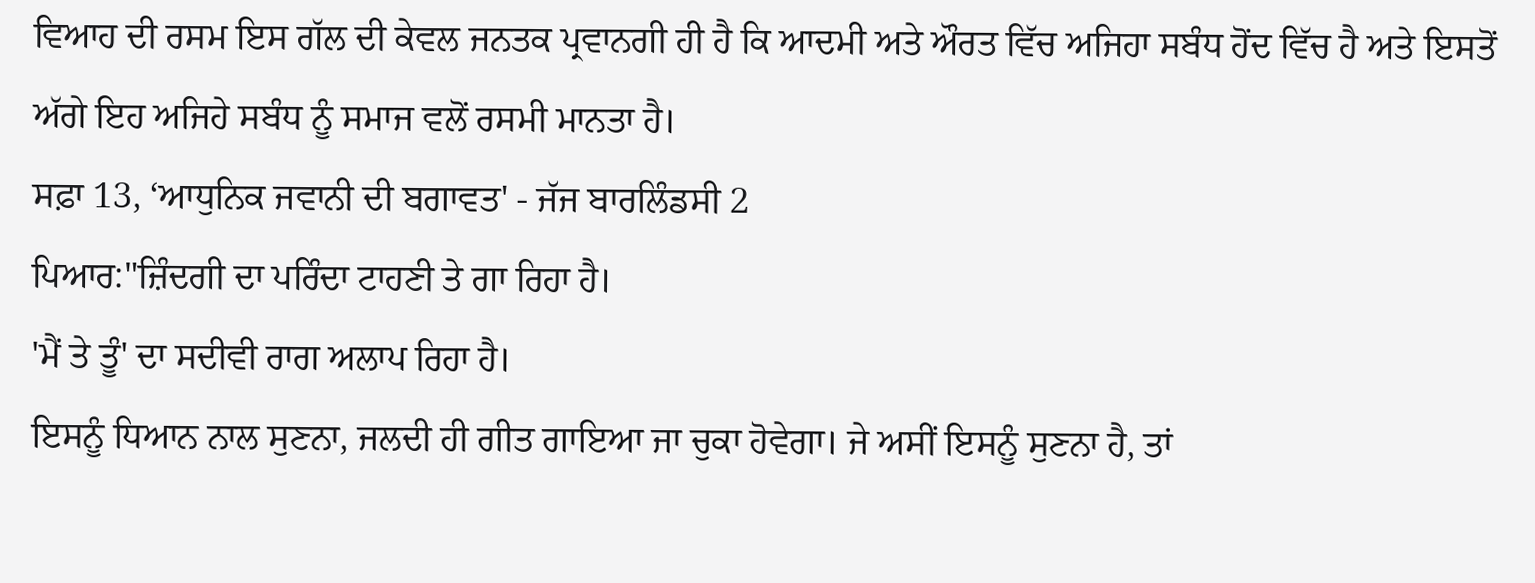ਵਿਆਹ ਦੀ ਰਸਮ ਇਸ ਗੱਲ ਦੀ ਕੇਵਲ ਜਨਤਕ ਪ੍ਰਵਾਨਗੀ ਹੀ ਹੈ ਕਿ ਆਦਮੀ ਅਤੇ ਔਰਤ ਵਿੱਚ ਅਜਿਹਾ ਸਬੰਧ ਹੋਂਦ ਵਿੱਚ ਹੈ ਅਤੇ ਇਸਤੋਂ ਅੱਗੇ ਇਹ ਅਜਿਹੇ ਸਬੰਧ ਨੂੰ ਸਮਾਜ ਵਲੋਂ ਰਸਮੀ ਮਾਨਤਾ ਹੈ।
ਸਫ਼ਾ 13, ‘ਆਧੁਨਿਕ ਜਵਾਨੀ ਦੀ ਬਗਾਵਤ' - ਜੱਜ ਬਾਰਲਿੰਡਸੀ 2
ਪਿਆਰ:"ਜ਼ਿੰਦਗੀ ਦਾ ਪਰਿੰਦਾ ਟਾਹਣੀ ਤੇ ਗਾ ਰਿਹਾ ਹੈ।
'ਮੈਂ ਤੇ ਤੂੰ' ਦਾ ਸਦੀਵੀ ਰਾਗ ਅਲਾਪ ਰਿਹਾ ਹੈ।
ਇਸਨੂੰ ਧਿਆਨ ਨਾਲ ਸੁਣਨਾ, ਜਲਦੀ ਹੀ ਗੀਤ ਗਾਇਆ ਜਾ ਚੁਕਾ ਹੋਵੇਗਾ। ਜੇ ਅਸੀਂ ਇਸਨੂੰ ਸੁਣਨਾ ਹੈ, ਤਾਂ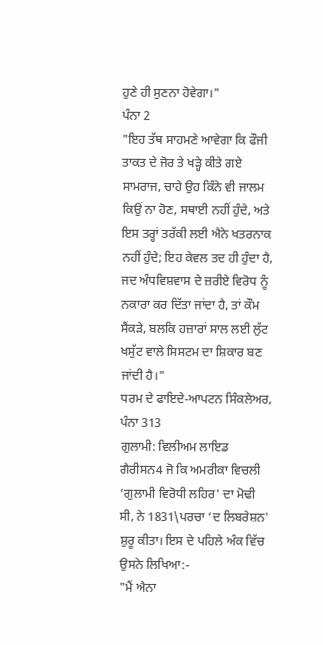ਹੁਣੇ ਹੀ ਸੁਣਨਾ ਹੋਵੇਗਾ।"
ਪੰਨਾ 2
"ਇਹ ਤੱਥ ਸਾਹਮਣੇ ਆਵੇਗਾ ਕਿ ਫੌਜੀ ਤਾਕਤ ਦੇ ਜੋਰ ਤੇ ਖੜ੍ਹੇ ਕੀਤੇ ਗਏ ਸਾਮਰਾਜ, ਚਾਹੇ ਉਹ ਕਿੰਨੇ ਵੀ ਜਾਲਮ ਕਿਉਂ ਨਾ ਹੋਣ, ਸਥਾਈ ਨਹੀਂ ਹੁੰਦੇ, ਅਤੇ ਇਸ ਤਰ੍ਹਾਂ ਤਰੱਕੀ ਲਈ ਐਨੇ ਖਤਰਨਾਕ ਨਹੀਂ ਹੁੰਦੇ; ਇਹ ਕੇਵਲ ਤਦ ਹੀ ਹੁੰਦਾ ਹੈ, ਜਦ ਅੰਧਵਿਸ਼ਵਾਸ ਦੇ ਜ਼ਰੀਏ ਵਿਰੋਧ ਨੂੰ ਨਕਾਰਾ ਕਰ ਦਿੱਤਾ ਜਾਂਦਾ ਹੈ, ਤਾਂ ਕੌਮ ਸੈਂਕੜੇ, ਬਲਕਿ ਹਜ਼ਾਰਾਂ ਸਾਲ ਲਈ ਲੁੱਟ ਖਸੁੱਟ ਵਾਲੇ ਸਿਸਟਮ ਦਾ ਸ਼ਿਕਾਰ ਬਣ ਜਾਂਦੀ ਹੈ।"
ਧਰਮ ਦੇ ਫਾਇਦੇ-ਆਪਟਨ ਸਿੰਕਲੇਅਰ, ਪੰਨਾ 313
ਗੁਲਾਮੀ: ਵਿਲੀਅਮ ਲਾਇਡ ਗੈਰੀਸਨ4 ਜੋ ਕਿ ਅਮਰੀਕਾ ਵਿਚਲੀ ‘ਗੁਲਾਮੀ ਵਿਰੋਧੀ ਲਹਿਰ' ਦਾ ਮੋਢੀ ਸੀ, ਨੇ 1831\ਪਰਚਾ ‘ਦ ਲਿਬਰੇਸ਼ਨ' ਸ਼ੁਰੂ ਕੀਤਾ। ਇਸ ਦੇ ਪਹਿਲੇ ਅੰਕ ਵਿੱਚ ਉਸਨੇ ਲਿਖਿਆ:-
"ਮੈਂ ਐਨਾ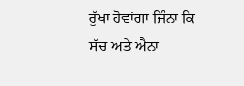ਰੁੱਖਾ ਹੋਵਾਂਗਾ ਜਿੰਨਾ ਕਿ ਸੱਚ ਅਤੇ ਐਨਾ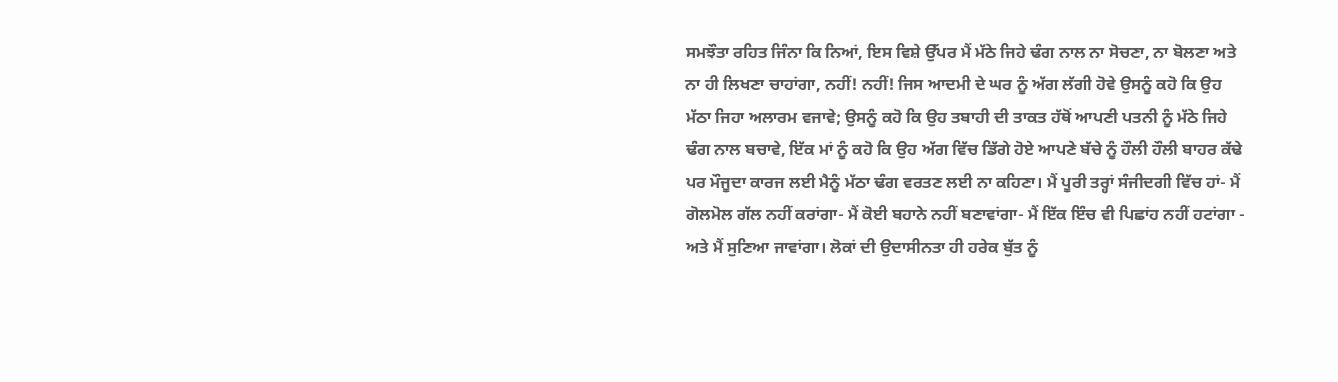ਸਮਝੌਤਾ ਰਹਿਤ ਜਿੰਨਾ ਕਿ ਨਿਆਂ, ਇਸ ਵਿਸ਼ੇ ਉੱਪਰ ਮੈਂ ਮੱਠੇ ਜਿਹੇ ਢੰਗ ਨਾਲ ਨਾ ਸੋਚਣਾ, ਨਾ ਬੋਲਣਾ ਅਤੇ ਨਾ ਹੀ ਲਿਖਣਾ ਚਾਹਾਂਗਾ, ਨਹੀਂ! ਨਹੀਂ! ਜਿਸ ਆਦਮੀ ਦੇ ਘਰ ਨੂੰ ਅੱਗ ਲੱਗੀ ਹੋਵੇ ਉਸਨੂੰ ਕਹੋ ਕਿ ਉਹ ਮੱਠਾ ਜਿਹਾ ਅਲਾਰਮ ਵਜਾਵੇ; ਉਸਨੂੰ ਕਹੋ ਕਿ ਉਹ ਤਬਾਹੀ ਦੀ ਤਾਕਤ ਹੱਥੋਂ ਆਪਣੀ ਪਤਨੀ ਨੂੰ ਮੱਠੇ ਜਿਹੇ ਢੰਗ ਨਾਲ ਬਚਾਵੇ, ਇੱਕ ਮਾਂ ਨੂੰ ਕਹੋ ਕਿ ਉਹ ਅੱਗ ਵਿੱਚ ਡਿੱਗੇ ਹੋਏ ਆਪਣੇ ਬੱਚੇ ਨੂੰ ਹੌਲੀ ਹੌਲੀ ਬਾਹਰ ਕੱਢੇ ਪਰ ਮੌਜੂਦਾ ਕਾਰਜ ਲਈ ਮੈਨੂੰ ਮੱਠਾ ਢੰਗ ਵਰਤਣ ਲਈ ਨਾ ਕਹਿਣਾ। ਮੈਂ ਪੂਰੀ ਤਰ੍ਹਾਂ ਸੰਜੀਦਗੀ ਵਿੱਚ ਹਾਂ- ਮੈਂ ਗੋਲਮੋਲ ਗੱਲ ਨਹੀਂ ਕਰਾਂਗਾ- ਮੈਂ ਕੋਈ ਬਹਾਨੇ ਨਹੀਂ ਬਣਾਵਾਂਗਾ- ਮੈਂ ਇੱਕ ਇੰਚ ਵੀ ਪਿਛਾਂਹ ਨਹੀਂ ਹਟਾਂਗਾ - ਅਤੇ ਮੈਂ ਸੁਣਿਆ ਜਾਵਾਂਗਾ। ਲੋਕਾਂ ਦੀ ਉਦਾਸੀਨਤਾ ਹੀ ਹਰੇਕ ਬੁੱਤ ਨੂੰ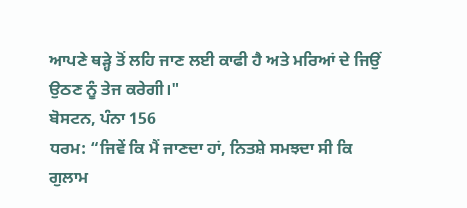ਆਪਣੇ ਥੜ੍ਹੇ ਤੋਂ ਲਹਿ ਜਾਣ ਲਈ ਕਾਫੀ ਹੈ ਅਤੇ ਮਰਿਆਂ ਦੇ ਜਿਉਂ ਉਠਣ ਨੂੰ ਤੇਜ ਕਰੇਗੀ।"
ਬੋਸਟਨ, ਪੰਨਾ 156
ਧਰਮ: “ਜਿਵੇਂ ਕਿ ਮੈਂ ਜਾਣਦਾ ਹਾਂ, ਨਿਤਸ਼ੇ ਸਮਝਦਾ ਸੀ ਕਿ ਗੁਲਾਮ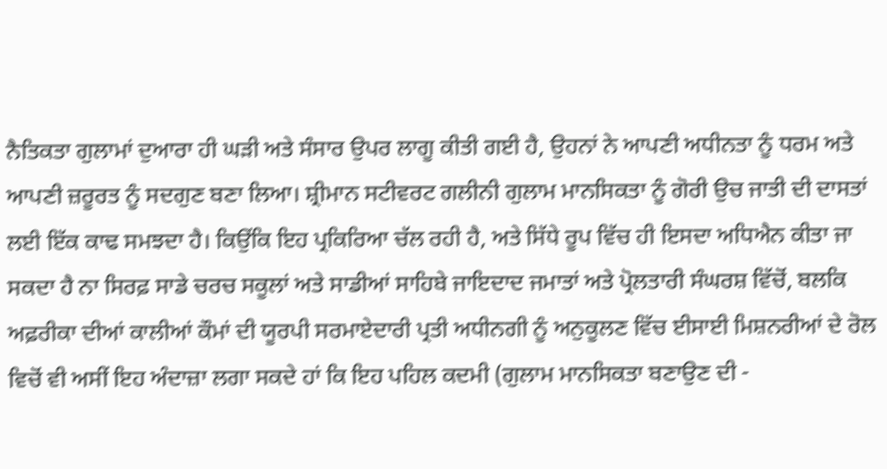ਨੈਤਿਕਤਾ ਗੁਲਾਮਾਂ ਦੁਆਰਾ ਹੀ ਘੜੀ ਅਤੇ ਸੰਸਾਰ ਉਪਰ ਲਾਗੂ ਕੀਤੀ ਗਈ ਹੈ, ਉਹਨਾਂ ਨੇ ਆਪਣੀ ਅਧੀਨਤਾ ਨੂੰ ਧਰਮ ਅਤੇ ਆਪਣੀ ਜ਼ਰੂਰਤ ਨੂੰ ਸਦਗੁਣ ਬਣਾ ਲਿਆ। ਸ਼੍ਰੀਮਾਨ ਸਟੀਵਰਟ ਗਲੀਨੀ ਗੁਲਾਮ ਮਾਨਸਿਕਤਾ ਨੂੰ ਗੋਰੀ ਉਚ ਜਾਤੀ ਦੀ ਦਾਸਤਾਂ ਲਈ ਇੱਕ ਕਾਢ ਸਮਝਦਾ ਹੈ। ਕਿਉਂਕਿ ਇਹ ਪ੍ਰਕਿਰਿਆ ਚੱਲ ਰਹੀ ਹੈ, ਅਤੇ ਸਿੱਧੇ ਰੂਪ ਵਿੱਚ ਹੀ ਇਸਦਾ ਅਧਿਐਨ ਕੀਤਾ ਜਾ ਸਕਦਾ ਹੈ ਨਾ ਸਿਰਫ਼ ਸਾਡੇ ਚਰਚ ਸਕੂਲਾਂ ਅਤੇ ਸਾਡੀਆਂ ਸਾਹਿਬੇ ਜਾਇਦਾਦ ਜਮਾਤਾਂ ਅਤੇ ਪ੍ਰੋਲਤਾਰੀ ਸੰਘਰਸ਼ ਵਿੱਚੋਂ, ਬਲਕਿ ਅਫ਼ਰੀਕਾ ਦੀਆਂ ਕਾਲੀਆਂ ਕੌਮਾਂ ਦੀ ਯੂਰਪੀ ਸਰਮਾਏਦਾਰੀ ਪ੍ਰਤੀ ਅਧੀਨਗੀ ਨੂੰ ਅਨੁਕੂਲਣ ਵਿੱਚ ਈਸਾਈ ਮਿਸ਼ਨਰੀਆਂ ਦੇ ਰੋਲ ਵਿਚੋਂ ਵੀ ਅਸੀਂ ਇਹ ਅੰਦਾਜ਼ਾ ਲਗਾ ਸਕਦੇ ਹਾਂ ਕਿ ਇਹ ਪਹਿਲ ਕਦਮੀ (ਗੁਲਾਮ ਮਾਨਸਿਕਤਾ ਬਣਾਉਣ ਦੀ -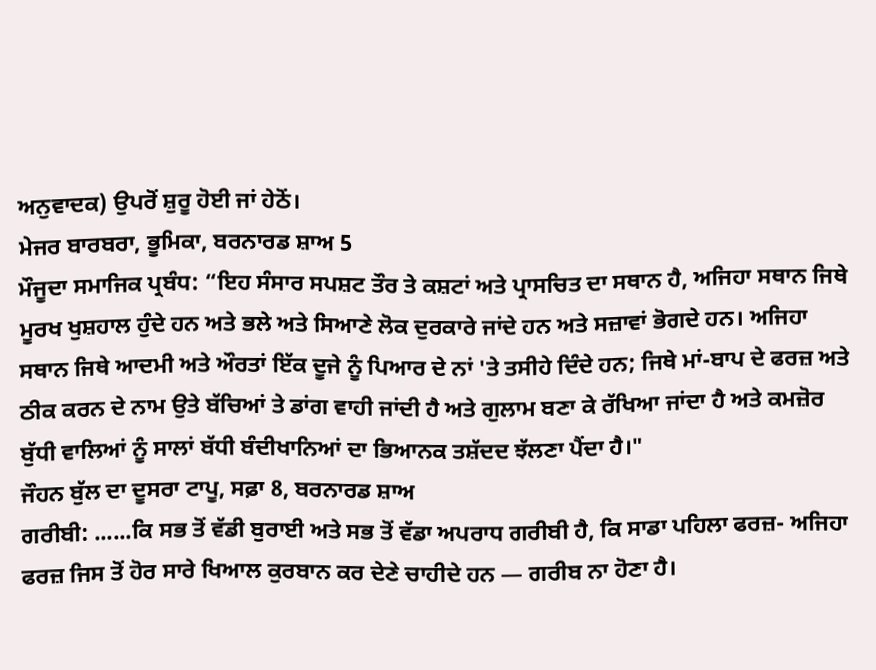ਅਨੁਵਾਦਕ) ਉਪਰੋਂ ਸ਼ੁਰੂ ਹੋਈ ਜਾਂ ਹੇਠੋਂ।
ਮੇਜਰ ਬਾਰਬਰਾ, ਭੂਮਿਕਾ, ਬਰਨਾਰਡ ਸ਼ਾਅ 5
ਮੌਜੂਦਾ ਸਮਾਜਿਕ ਪ੍ਰਬੰਧ: “ਇਹ ਸੰਸਾਰ ਸਪਸ਼ਟ ਤੌਰ ਤੇ ਕਸ਼ਟਾਂ ਅਤੇ ਪ੍ਰਾਸਚਿਤ ਦਾ ਸਥਾਨ ਹੈ, ਅਜਿਹਾ ਸਥਾਨ ਜਿਥੇ ਮੂਰਖ ਖੁਸ਼ਹਾਲ ਹੁੰਦੇ ਹਨ ਅਤੇ ਭਲੇ ਅਤੇ ਸਿਆਣੇ ਲੋਕ ਦੁਰਕਾਰੇ ਜਾਂਦੇ ਹਨ ਅਤੇ ਸਜ਼ਾਵਾਂ ਭੋਗਦੇ ਹਨ। ਅਜਿਹਾ ਸਥਾਨ ਜਿਥੇ ਆਦਮੀ ਅਤੇ ਔਰਤਾਂ ਇੱਕ ਦੂਜੇ ਨੂੰ ਪਿਆਰ ਦੇ ਨਾਂ 'ਤੇ ਤਸੀਹੇ ਦਿੰਦੇ ਹਨ; ਜਿਥੇ ਮਾਂ-ਬਾਪ ਦੇ ਫਰਜ਼ ਅਤੇ ਠੀਕ ਕਰਨ ਦੇ ਨਾਮ ਉਤੇ ਬੱਚਿਆਂ ਤੇ ਡਾਂਗ ਵਾਹੀ ਜਾਂਦੀ ਹੈ ਅਤੇ ਗੁਲਾਮ ਬਣਾ ਕੇ ਰੱਖਿਆ ਜਾਂਦਾ ਹੈ ਅਤੇ ਕਮਜ਼ੋਰ ਬੁੱਧੀ ਵਾਲਿਆਂ ਨੂੰ ਸਾਲਾਂ ਬੱਧੀ ਬੰਦੀਖਾਨਿਆਂ ਦਾ ਭਿਆਨਕ ਤਸ਼ੱਦਦ ਝੱਲਣਾ ਪੈਂਦਾ ਹੈ।"
ਜੌਹਨ ਬੁੱਲ ਦਾ ਦੂਸਰਾ ਟਾਪੂ, ਸਫ਼ਾ 8, ਬਰਨਾਰਡ ਸ਼ਾਅ
ਗਰੀਬੀ: ......ਕਿ ਸਭ ਤੋਂ ਵੱਡੀ ਬੁਰਾਈ ਅਤੇ ਸਭ ਤੋਂ ਵੱਡਾ ਅਪਰਾਧ ਗਰੀਬੀ ਹੈ, ਕਿ ਸਾਡਾ ਪਹਿਲਾ ਫਰਜ਼- ਅਜਿਹਾ ਫਰਜ਼ ਜਿਸ ਤੋਂ ਹੋਰ ਸਾਰੇ ਖਿਆਲ ਕੁਰਬਾਨ ਕਰ ਦੇਣੇ ਚਾਹੀਦੇ ਹਨ — ਗਰੀਬ ਨਾ ਹੋਣਾ ਹੈ।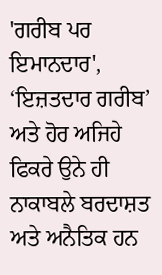'ਗਰੀਬ ਪਰ ਇਮਾਨਦਾਰ', ‘ਇਜ਼ਤਦਾਰ ਗਰੀਬ’ ਅਤੇ ਹੋਰ ਅਜਿਹੇ ਫਿਕਰੇ ਉਨੇ ਹੀ ਨਾਕਾਬਲੇ ਬਰਦਾਸ਼ਤ ਅਤੇ ਅਨੈਤਿਕ ਹਨ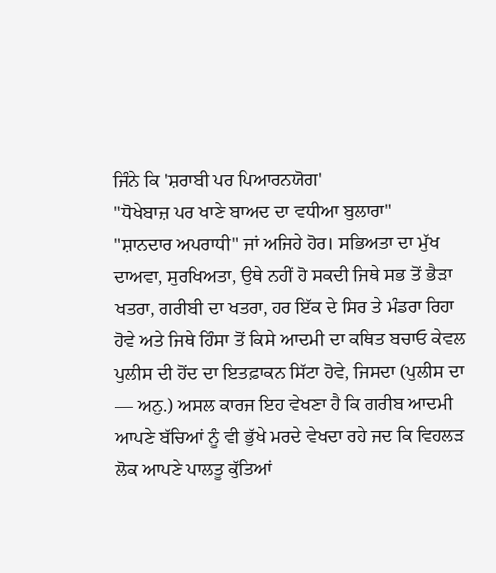ਜਿੰਨੇ ਕਿ 'ਸ਼ਰਾਬੀ ਪਰ ਪਿਆਰਨਯੋਗ'
"ਧੋਖੇਬਾਜ਼ ਪਰ ਖਾਣੇ ਬਾਅਦ ਦਾ ਵਧੀਆ ਬੁਲਾਰਾ"
"ਸ਼ਾਨਦਾਰ ਅਪਰਾਧੀ" ਜਾਂ ਅਜਿਹੇ ਹੋਰ। ਸਭਿਅਤਾ ਦਾ ਮੁੱਖ ਦਾਅਵਾ, ਸੁਰਖਿਅਤਾ, ਉਥੇ ਨਹੀਂ ਹੋ ਸਕਦੀ ਜਿਥੇ ਸਭ ਤੋਂ ਭੈੜਾ ਖਤਰਾ, ਗਰੀਬੀ ਦਾ ਖਤਰਾ, ਹਰ ਇੱਕ ਦੇ ਸਿਰ ਤੇ ਮੰਡਰਾ ਰਿਹਾ ਹੋਵੇ ਅਤੇ ਜਿਥੇ ਹਿੰਸਾ ਤੋਂ ਕਿਸੇ ਆਦਮੀ ਦਾ ਕਥਿਤ ਬਚਾਓ ਕੇਵਲ ਪੁਲੀਸ ਦੀ ਹੋਂਦ ਦਾ ਇਤਫ਼ਾਕਨ ਸਿੱਟਾ ਹੋਵੇ, ਜਿਸਦਾ (ਪੁਲੀਸ ਦਾ — ਅਨੁ.) ਅਸਲ ਕਾਰਜ ਇਹ ਵੇਖਣਾ ਹੈ ਕਿ ਗਰੀਬ ਆਦਮੀ ਆਪਣੇ ਬੱਚਿਆਂ ਨੂੰ ਵੀ ਭੁੱਖੇ ਮਰਦੇ ਵੇਖਦਾ ਰਹੇ ਜਦ ਕਿ ਵਿਹਲੜ ਲੋਕ ਆਪਣੇ ਪਾਲਤੂ ਕੁੱਤਿਆਂ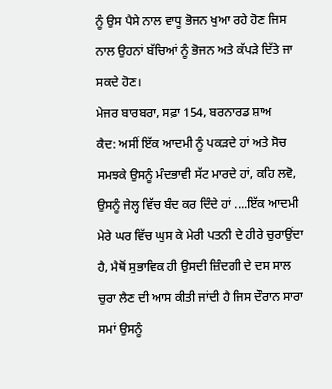ਨੂੰ ਉਸ ਪੈਸੇ ਨਾਲ ਵਾਧੂ ਭੋਜਨ ਖੁਆ ਰਹੇ ਹੋਣ ਜਿਸ ਨਾਲ ਉਹਨਾਂ ਬੱਚਿਆਂ ਨੂੰ ਭੋਜਨ ਅਤੇ ਕੱਪੜੇ ਦਿੱਤੇ ਜਾ ਸਕਦੇ ਹੋਣ।
ਮੇਜਰ ਬਾਰਬਰਾ, ਸਫ਼ਾ 154, ਬਰਨਾਰਡ ਸ਼ਾਅ
ਕੈਦ: ਅਸੀਂ ਇੱਕ ਆਦਮੀ ਨੂੰ ਪਕੜਦੇ ਹਾਂ ਅਤੇ ਸੋਚ ਸਮਝਕੇ ਉਸਨੂੰ ਮੰਦਭਾਵੀ ਸੱਟ ਮਾਰਦੇ ਹਾਂ, ਕਹਿ ਲਵੋ, ਉਸਨੂੰ ਜੇਲ੍ਹ ਵਿੱਚ ਬੰਦ ਕਰ ਦਿੰਦੇ ਹਾਂ ....ਇੱਕ ਆਦਮੀ ਮੇਰੇ ਘਰ ਵਿੱਚ ਘੁਸ ਕੇ ਮੇਰੀ ਪਤਨੀ ਦੇ ਹੀਰੇ ਚੁਰਾਉਂਦਾ ਹੈ, ਮੈਥੋਂ ਸੁਭਾਵਿਕ ਹੀ ਉਸਦੀ ਜ਼ਿੰਦਗੀ ਦੇ ਦਸ ਸਾਲ ਚੁਰਾ ਲੈਣ ਦੀ ਆਸ ਕੀਤੀ ਜਾਂਦੀ ਹੈ ਜਿਸ ਦੌਰਾਨ ਸਾਰਾ ਸਮਾਂ ਉਸਨੂੰ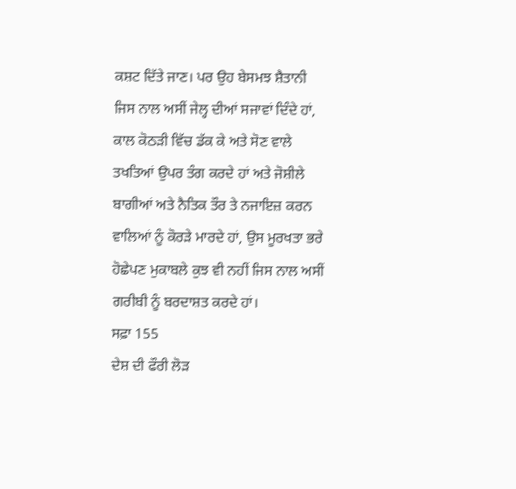ਕਸ਼ਟ ਦਿੱਤੇ ਜਾਣ। ਪਰ ਉਹ ਬੇਸਮਝ ਸ਼ੈਤਾਨੀ ਜਿਸ ਨਾਲ ਅਸੀਂ ਜੇਲ੍ਹ ਦੀਆਂ ਸਜਾਵਾਂ ਦਿੰਦੇ ਹਾਂ, ਕਾਲ ਕੋਠੜੀ ਵਿੱਚ ਡੱਕ ਕੇ ਅਤੇ ਸੋਣ ਵਾਲੇ ਤਖਤਿਆਂ ਉਪਰ ਤੰਗ ਕਰਦੇ ਹਾਂ ਅਤੇ ਜੋਸ਼ੀਲੇ ਬਾਗੀਆਂ ਅਤੇ ਨੈਤਿਕ ਤੌਰ ਤੇ ਨਜਾਇਜ਼ ਕਰਨ ਵਾਲਿਆਂ ਨੂੰ ਕੋਰੜੇ ਮਾਰਦੇ ਹਾਂ, ਉਸ ਮੂਰਖਤਾ ਭਰੇ ਹੋਛੇਪਣ ਮੁਕਾਬਲੇ ਕੁਝ ਵੀ ਨਹੀਂ ਜਿਸ ਨਾਲ ਅਸੀਂ ਗਰੀਬੀ ਨੂੰ ਬਰਦਾਸ਼ਤ ਕਰਦੇ ਹਾਂ।
ਸਫ਼ਾ 155
ਦੇਸ਼ ਦੀ ਫੌਰੀ ਲੋੜ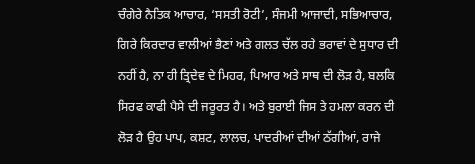ਚੰਗੇਰੇ ਨੈਤਿਕ ਆਚਾਰ, ‘ਸਸਤੀ ਰੋਟੀ’, ਸੰਜਮੀ ਆਜਾਦੀ, ਸਭਿਆਚਾਰ, ਗਿਰੇ ਕਿਰਦਾਰ ਵਾਲੀਆਂ ਭੈਣਾਂ ਅਤੇ ਗਲਤ ਚੱਲ ਰਹੇ ਭਰਾਵਾਂ ਦੇ ਸੁਧਾਰ ਦੀ ਨਹੀਂ ਹੈ, ਨਾ ਹੀ ਤ੍ਰਿਦੇਵ ਦੇ ਮਿਹਰ, ਪਿਆਰ ਅਤੇ ਸਾਥ ਦੀ ਲੋੜ ਹੈ, ਬਲਕਿ ਸਿਰਫ ਕਾਫੀ ਪੈਸੇ ਦੀ ਜਰੂਰਤ ਹੈ। ਅਤੇ ਬੁਰਾਈ ਜਿਸ ਤੇ ਹਮਲਾ ਕਰਨ ਦੀ ਲੋੜ ਹੈ ਉਹ ਪਾਪ, ਕਸ਼ਟ, ਲਾਲਚ, ਪਾਦਰੀਆਂ ਦੀਆਂ ਠੱਗੀਆਂ, ਰਾਜੇ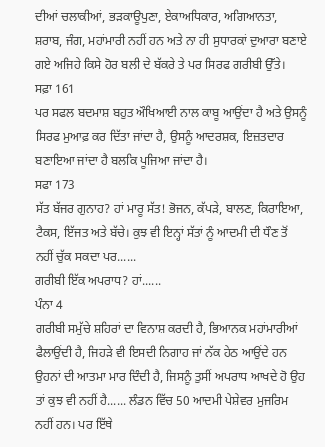ਦੀਆਂ ਚਲਾਕੀਆਂ, ਭੜਕਾਊਪੁਣਾ, ਏਕਾਅਧਿਕਾਰ, ਅਗਿਆਨਤਾ, ਸ਼ਰਾਬ, ਜੰਗ, ਮਹਾਂਮਾਰੀ ਨਹੀਂ ਹਨ ਅਤੇ ਨਾ ਹੀ ਸੁਧਾਰਕਾਂ ਦੁਆਰਾ ਬਣਾਏ ਗਏ ਅਜਿਹੇ ਕਿਸੇ ਹੋਰ ਬਲੀ ਦੇ ਬੱਕਰੇ ਤੇ ਪਰ ਸਿਰਫ ਗਰੀਬੀ ਉੱਤੇ।
ਸਫ਼ਾ 161
ਪਰ ਸਫਲ ਬਦਮਾਸ਼ ਬਹੁਤ ਔਖਿਆਈ ਨਾਲ ਕਾਬੂ ਆਉਂਦਾ ਹੈ ਅਤੇ ਉਸਨੂੰ ਸਿਰਫ ਮੁਆਫ਼ ਕਰ ਦਿੱਤਾ ਜਾਂਦਾ ਹੈ, ਉਸਨੂੰ ਆਦਰਸ਼ਕ, ਇਜ਼ਤਦਾਰ ਬਣਾਇਆ ਜਾਂਦਾ ਹੈ ਬਲਕਿ ਪੂਜਿਆ ਜਾਂਦਾ ਹੈ।
ਸਫਾ 173
ਸੱਤ ਬੱਜਰ ਗੁਨਾਹ? ਹਾਂ ਮਾਰੂ ਸੱਤ! ਭੋਜਨ, ਕੱਪੜੇ, ਬਾਲਣ, ਕਿਰਾਇਆ, ਟੈਕਸ, ਇੱਜਤ ਅਤੇ ਬੱਚੇ। ਕੁਝ ਵੀ ਇਨ੍ਹਾਂ ਸੱਤਾਂ ਨੂੰ ਆਦਮੀ ਦੀ ਧੌਣ ਤੋਂ ਨਹੀਂ ਚੁੱਕ ਸਕਦਾ ਪਰ......
ਗਰੀਬੀ ਇੱਕ ਅਪਰਾਧ? ਹਾਂ......
ਪੰਨਾ 4
ਗਰੀਬੀ ਸਮੁੱਚੇ ਸ਼ਹਿਰਾਂ ਦਾ ਵਿਨਾਸ਼ ਕਰਦੀ ਹੈ, ਭਿਆਨਕ ਮਹਾਂਮਾਰੀਆਂ ਫੈਲਾਉਂਦੀ ਹੈ, ਜਿਹੜੇ ਵੀ ਇਸਦੀ ਨਿਗਾਹ ਜਾਂ ਨੱਕ ਹੇਠ ਆਉਂਦੇ ਹਨ ਉਹਨਾਂ ਦੀ ਆਤਮਾ ਮਾਰ ਦਿੰਦੀ ਹੈ, ਜਿਸਨੂੰ ਤੁਸੀਂ ਅਪਰਾਧ ਆਖਦੇ ਹੋ ਉਹ ਤਾਂ ਕੁਝ ਵੀ ਨਹੀਂ ਹੈ...... ਲੰਡਨ ਵਿੱਚ 50 ਆਦਮੀ ਪੇਸ਼ੇਵਰ ਮੁਜਰਿਮ ਨਹੀਂ ਹਨ। ਪਰ ਇੱਥੇ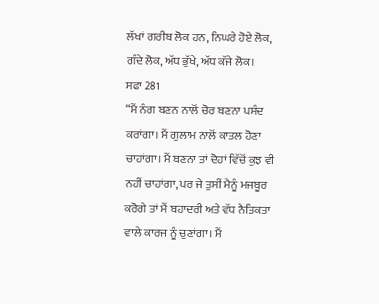ਲੱਖਾਂ ਗਰੀਬ ਲੋਕ ਹਨ, ਨਿਘਰੇ ਹੋਏ ਲੋਕ, ਗੰਦੇ ਲੋਕ, ਅੱਧ ਭੁੱਖੇ, ਅੱਧ ਕੱਜੇ ਲੋਕ।
ਸਫਾ 281
“ਮੈਂ ਨੰਗ ਬਣਨ ਨਾਲੋਂ ਚੋਰ ਬਣਨਾ ਪਸੰਦ ਕਰਾਂਗਾ। ਮੈਂ ਗੁਲਾਮ ਨਾਲੋਂ ਕਾਤਲ ਹੋਣਾ ਚਾਹਾਂਗਾ। ਮੈਂ ਬਣਨਾ ਤਾਂ ਦੋਹਾਂ ਵਿੱਚੋਂ ਕੁਝ ਵੀ ਨਹੀਂ ਚਾਹਾਂਗਾ, ਪਰ ਜੇ ਤੁਸੀਂ ਮੈਨੂੰ ਮਜਬੂਰ ਕਰੋਗੇ ਤਾਂ ਮੈਂ ਬਹਾਦਰੀ ਅਤੇ ਵੱਧ ਨੈਤਿਕਤਾ ਵਾਲੇ ਕਾਰਜ ਨੂੰ ਚੁਣਾਂਗਾ। ਮੈਂ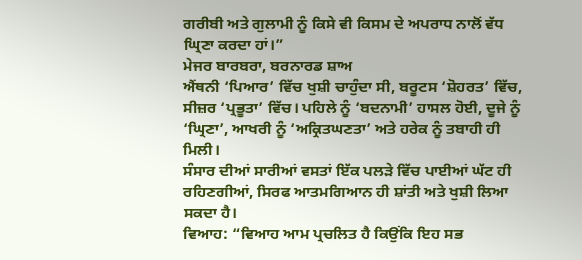ਗਰੀਬੀ ਅਤੇ ਗੁਲਾਮੀ ਨੂੰ ਕਿਸੇ ਵੀ ਕਿਸਮ ਦੇ ਅਪਰਾਧ ਨਾਲੋਂ ਵੱਧ ਘ੍ਰਿਣਾ ਕਰਦਾ ਹਾਂ।”
ਮੇਜਰ ਬਾਰਬਰਾ, ਬਰਨਾਰਡ ਸ਼ਾਅ
ਐਂਥਨੀ ‘ਪਿਆਰ’ ਵਿੱਚ ਖੁਸ਼ੀ ਚਾਹੁੰਦਾ ਸੀ, ਬਰੂਟਸ ‘ਸ਼ੋਹਰਤ’ ਵਿੱਚ, ਸੀਜ਼ਰ ‘ਪ੍ਰਭੂਤਾ’ ਵਿੱਚ। ਪਹਿਲੇ ਨੂੰ ‘ਬਦਨਾਮੀ’ ਹਾਸਲ ਹੋਈ, ਦੂਜੇ ਨੂੰ ‘ਘ੍ਰਿਣਾ’, ਆਖਰੀ ਨੂੰ ‘ਅਕ੍ਰਿਤਘਣਤਾ’ ਅਤੇ ਹਰੇਕ ਨੂੰ ਤਬਾਹੀ ਹੀ ਮਿਲੀ।
ਸੰਸਾਰ ਦੀਆਂ ਸਾਰੀਆਂ ਵਸਤਾਂ ਇੱਕ ਪਲੜੇ ਵਿੱਚ ਪਾਈਆਂ ਘੱਟ ਹੀ ਰਹਿਣਗੀਆਂ, ਸਿਰਫ ਆਤਮਗਿਆਨ ਹੀ ਸ਼ਾਂਤੀ ਅਤੇ ਖੁਸ਼ੀ ਲਿਆ ਸਕਦਾ ਹੈ।
ਵਿਆਹ: “ਵਿਆਹ ਆਮ ਪ੍ਰਚਲਿਤ ਹੈ ਕਿਉਂਕਿ ਇਹ ਸਭ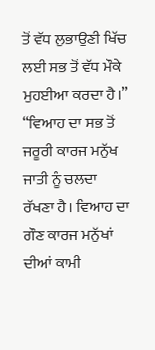ਤੋਂ ਵੱਧ ਲੁਭਾਉਣੀ ਖਿੱਚ ਲਈ ਸਭ ਤੋਂ ਵੱਧ ਮੌਕੇ ਮੁਹਈਆ ਕਰਦਾ ਹੈ।”
“ਵਿਆਹ ਦਾ ਸਭ ਤੋਂ ਜਰੂਰੀ ਕਾਰਜ ਮਨੁੱਖ ਜਾਤੀ ਨੂੰ ਚਲਦਾ ਰੱਖਣਾ ਹੈ। ਵਿਆਹ ਦਾ ਗੌਣ ਕਾਰਜ ਮਨੁੱਖਾਂ ਦੀਆਂ ਕਾਮੀ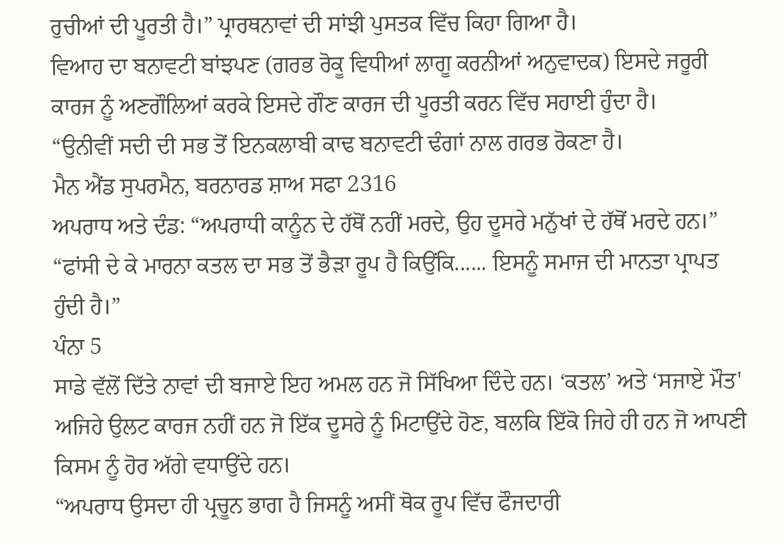ਰੁਚੀਆਂ ਦੀ ਪੂਰਤੀ ਹੈ।” ਪ੍ਰਾਰਥਨਾਵਾਂ ਦੀ ਸਾਂਝੀ ਪੁਸਤਕ ਵਿੱਚ ਕਿਹਾ ਗਿਆ ਹੈ।
ਵਿਆਹ ਦਾ ਬਨਾਵਟੀ ਬਾਂਝਪਣ (ਗਰਭ ਰੋਕੂ ਵਿਧੀਆਂ ਲਾਗੂ ਕਰਨੀਆਂ ਅਨੁਵਾਦਕ) ਇਸਦੇ ਜਰੂਰੀ ਕਾਰਜ ਨੂੰ ਅਣਗੌਲਿਆਂ ਕਰਕੇ ਇਸਦੇ ਗੌਣ ਕਾਰਜ ਦੀ ਪੂਰਤੀ ਕਰਨ ਵਿੱਚ ਸਹਾਈ ਹੁੰਦਾ ਹੈ।
“ਉਨੀਵੀਂ ਸਦੀ ਦੀ ਸਭ ਤੋਂ ਇਨਕਲਾਬੀ ਕਾਢ ਬਨਾਵਟੀ ਢੰਗਾਂ ਨਾਲ ਗਰਭ ਰੋਕਣਾ ਹੈ।
ਮੈਨ ਐਂਡ ਸੁਪਰਮੈਨ, ਬਰਨਾਰਡ ਸ਼ਾਅ ਸਫਾ 2316
ਅਪਰਾਧ ਅਤੇ ਦੰਡ: “ਅਪਰਾਧੀ ਕਾਨੂੰਨ ਦੇ ਹੱਥੋਂ ਨਹੀਂ ਮਰਦੇ, ਉਹ ਦੂਸਰੇ ਮਨੁੱਖਾਂ ਦੇ ਹੱਥੋਂ ਮਰਦੇ ਹਨ।”
“ਫਾਂਸੀ ਦੇ ਕੇ ਮਾਰਨਾ ਕਤਲ ਦਾ ਸਭ ਤੋਂ ਭੈੜਾ ਰੂਪ ਹੈ ਕਿਉਂਕਿ...... ਇਸਨੂੰ ਸਮਾਜ ਦੀ ਮਾਨਤਾ ਪ੍ਰਾਪਤ ਹੁੰਦੀ ਹੈ।”
ਪੰਨਾ 5
ਸਾਡੇ ਵੱਲੋਂ ਦਿੱਤੇ ਨਾਵਾਂ ਦੀ ਬਜਾਏ ਇਹ ਅਮਲ ਹਨ ਜੋ ਸਿੱਖਿਆ ਦਿੰਦੇ ਹਨ। ‘ਕਤਲ’ ਅਤੇ ‘ਸਜਾਏ ਮੌਤ' ਅਜਿਹੇ ਉਲਟ ਕਾਰਜ ਨਹੀਂ ਹਨ ਜੋ ਇੱਕ ਦੂਸਰੇ ਨੂੰ ਮਿਟਾਉਂਦੇ ਹੋਣ, ਬਲਕਿ ਇੱਕੋ ਜਿਹੇ ਹੀ ਹਨ ਜੋ ਆਪਣੀ ਕਿਸਮ ਨੂੰ ਹੋਰ ਅੱਗੇ ਵਧਾਉਂਦੇ ਹਨ।
“ਅਪਰਾਧ ਉਸਦਾ ਹੀ ਪ੍ਰਚੂਨ ਭਾਗ ਹੈ ਜਿਸਨੂੰ ਅਸੀਂ ਥੋਕ ਰੂਪ ਵਿੱਚ ਫੌਜਦਾਰੀ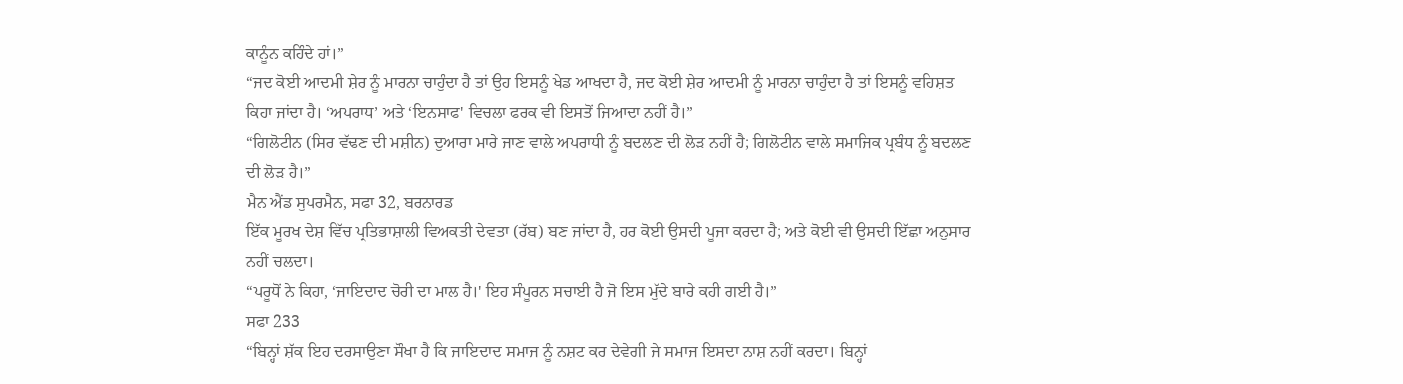ਕਾਨੂੰਨ ਕਹਿੰਦੇ ਹਾਂ।”
“ਜਦ ਕੋਈ ਆਦਮੀ ਸ਼ੇਰ ਨੂੰ ਮਾਰਨਾ ਚਾਹੁੰਦਾ ਹੈ ਤਾਂ ਉਹ ਇਸਨੂੰ ਖੇਡ ਆਖਦਾ ਹੈ, ਜਦ ਕੋਈ ਸ਼ੇਰ ਆਦਮੀ ਨੂੰ ਮਾਰਨਾ ਚਾਹੁੰਦਾ ਹੈ ਤਾਂ ਇਸਨੂੰ ਵਹਿਸ਼ਤ ਕਿਹਾ ਜਾਂਦਾ ਹੈ। ‘ਅਪਰਾਧ’ ਅਤੇ ‘ਇਨਸਾਫ' ਵਿਚਲਾ ਫਰਕ ਵੀ ਇਸਤੋਂ ਜਿਆਦਾ ਨਹੀਂ ਹੈ।”
“ਗਿਲੋਟੀਨ (ਸਿਰ ਵੱਢਣ ਦੀ ਮਸ਼ੀਨ) ਦੁਆਰਾ ਮਾਰੇ ਜਾਣ ਵਾਲੇ ਅਪਰਾਧੀ ਨੂੰ ਬਦਲਣ ਦੀ ਲੋੜ ਨਹੀਂ ਹੈ; ਗਿਲੋਟੀਨ ਵਾਲੇ ਸਮਾਜਿਕ ਪ੍ਰਬੰਧ ਨੂੰ ਬਦਲਣ ਦੀ ਲੋੜ ਹੈ।”
ਮੈਨ ਐਂਡ ਸੁਪਰਮੈਨ, ਸਫਾ 32, ਬਰਨਾਰਡ
ਇੱਕ ਮੂਰਖ ਦੇਸ਼ ਵਿੱਚ ਪ੍ਰਤਿਭਾਸ਼ਾਲੀ ਵਿਅਕਤੀ ਦੇਵਤਾ (ਰੱਬ) ਬਣ ਜਾਂਦਾ ਹੈ, ਹਰ ਕੋਈ ਉਸਦੀ ਪੂਜਾ ਕਰਦਾ ਹੈ; ਅਤੇ ਕੋਈ ਵੀ ਉਸਦੀ ਇੱਛਾ ਅਨੁਸਾਰ ਨਹੀਂ ਚਲਦਾ।
“ਪਰੂਧੋਂ ਨੇ ਕਿਹਾ, ‘ਜਾਇਦਾਦ ਚੋਰੀ ਦਾ ਮਾਲ ਹੈ।' ਇਹ ਸੰਪੂਰਨ ਸਚਾਈ ਹੈ ਜੋ ਇਸ ਮੁੱਦੇ ਬਾਰੇ ਕਹੀ ਗਈ ਹੈ।”
ਸਫਾ 233
“ਬਿਨ੍ਹਾਂ ਸ਼ੱਕ ਇਹ ਦਰਸਾਉਣਾ ਸੌਖਾ ਹੈ ਕਿ ਜਾਇਦਾਦ ਸਮਾਜ ਨੂੰ ਨਸ਼ਟ ਕਰ ਦੇਵੇਗੀ ਜੇ ਸਮਾਜ ਇਸਦਾ ਨਾਸ਼ ਨਹੀਂ ਕਰਦਾ। ਬਿਨ੍ਹਾਂ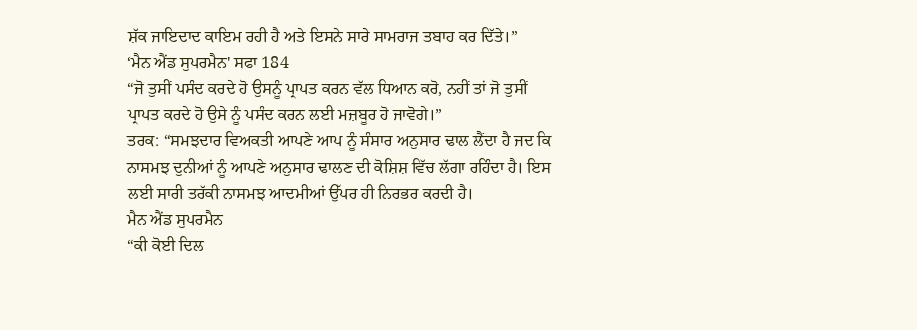ਸ਼ੱਕ ਜਾਇਦਾਦ ਕਾਇਮ ਰਹੀ ਹੈ ਅਤੇ ਇਸਨੇ ਸਾਰੇ ਸਾਮਰਾਜ ਤਬਾਹ ਕਰ ਦਿੱਤੇ।”
‘ਮੈਨ ਐਂਡ ਸੁਪਰਮੈਨ' ਸਫਾ 184
“ਜੋ ਤੁਸੀਂ ਪਸੰਦ ਕਰਦੇ ਹੋ ਉਸਨੂੰ ਪ੍ਰਾਪਤ ਕਰਨ ਵੱਲ ਧਿਆਨ ਕਰੋ, ਨਹੀਂ ਤਾਂ ਜੋ ਤੁਸੀਂ ਪ੍ਰਾਪਤ ਕਰਦੇ ਹੋ ਉਸੇ ਨੂੰ ਪਸੰਦ ਕਰਨ ਲਈ ਮਜ਼ਬੂਰ ਹੋ ਜਾਵੋਗੇ।”
ਤਰਕ: “ਸਮਝਦਾਰ ਵਿਅਕਤੀ ਆਪਣੇ ਆਪ ਨੂੰ ਸੰਸਾਰ ਅਨੁਸਾਰ ਢਾਲ ਲੈਂਦਾ ਹੈ ਜਦ ਕਿ ਨਾਸਮਝ ਦੁਨੀਆਂ ਨੂੰ ਆਪਣੇ ਅਨੁਸਾਰ ਢਾਲਣ ਦੀ ਕੋਸ਼ਿਸ਼ ਵਿੱਚ ਲੱਗਾ ਰਹਿੰਦਾ ਹੈ। ਇਸ ਲਈ ਸਾਰੀ ਤਰੱਕੀ ਨਾਸਮਝ ਆਦਮੀਆਂ ਉੱਪਰ ਹੀ ਨਿਰਭਰ ਕਰਦੀ ਹੈ।
ਮੈਨ ਐਂਡ ਸੁਪਰਮੈਨ
“ਕੀ ਕੋਈ ਦਿਲ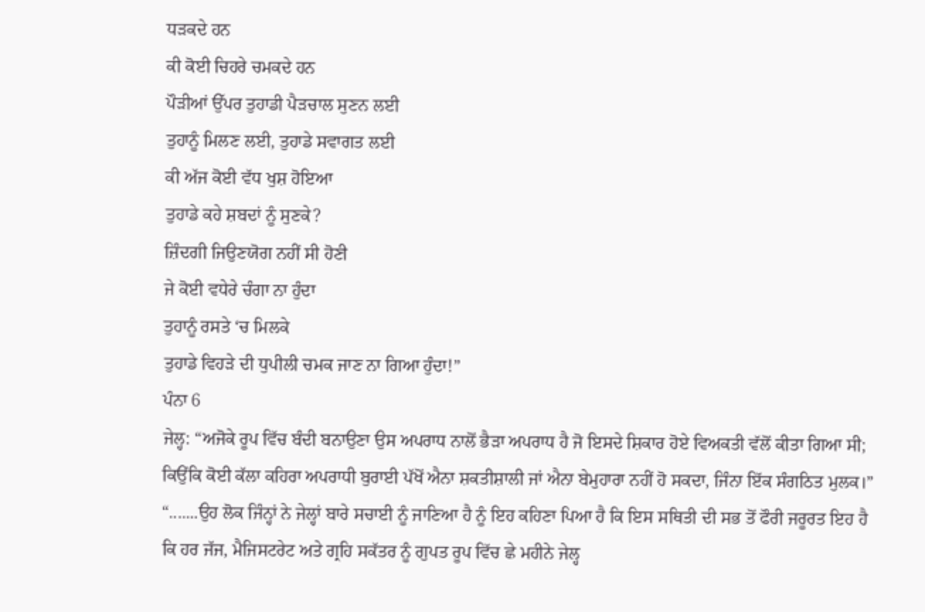ਧੜਕਦੇ ਹਨ
ਕੀ ਕੋਈ ਚਿਹਰੇ ਚਮਕਦੇ ਹਨ
ਪੌੜੀਆਂ ਉੱਪਰ ਤੁਹਾਡੀ ਪੈੜਚਾਲ ਸੁਣਨ ਲਈ
ਤੁਹਾਨੂੰ ਮਿਲਣ ਲਈ, ਤੁਹਾਡੇ ਸਵਾਗਤ ਲਈ
ਕੀ ਅੱਜ ਕੋਈ ਵੱਧ ਖੁਸ਼ ਹੋਇਆ
ਤੁਹਾਡੇ ਕਹੇ ਸ਼ਬਦਾਂ ਨੂੰ ਸੁਣਕੇ?
ਜ਼ਿੰਦਗੀ ਜਿਉਣਯੋਗ ਨਹੀਂ ਸੀ ਹੋਣੀ
ਜੇ ਕੋਈ ਵਧੇਰੇ ਚੰਗਾ ਨਾ ਹੁੰਦਾ
ਤੁਹਾਨੂੰ ਰਸਤੇ ‘ਚ ਮਿਲਕੇ
ਤੁਹਾਡੇ ਵਿਹੜੇ ਦੀ ਧੁਪੀਲੀ ਚਮਕ ਜਾਣ ਨਾ ਗਿਆ ਹੁੰਦਾ!”
ਪੰਨਾ 6
ਜੇਲ੍ਹ: “ਅਜੋਕੇ ਰੂਪ ਵਿੱਚ ਬੰਦੀ ਬਨਾਉਣਾ ਉਸ ਅਪਰਾਧ ਨਾਲੋਂ ਭੈੜਾ ਅਪਰਾਧ ਹੈ ਜੋ ਇਸਦੇ ਸ਼ਿਕਾਰ ਹੋਏ ਵਿਅਕਤੀ ਵੱਲੋਂ ਕੀਤਾ ਗਿਆ ਸੀ; ਕਿਉਂਕਿ ਕੋਈ ਕੱਲਾ ਕਹਿਰਾ ਅਪਰਾਧੀ ਬੁਰਾਈ ਪੱਖੋਂ ਐਨਾ ਸ਼ਕਤੀਸ਼ਾਲੀ ਜਾਂ ਐਨਾ ਬੇਮੁਹਾਰਾ ਨਹੀਂ ਹੋ ਸਕਦਾ, ਜਿੰਨਾ ਇੱਕ ਸੰਗਠਿਤ ਮੁਲਕ।”
“.......ਉਹ ਲੋਕ ਜਿੰਨ੍ਹਾਂ ਨੇ ਜੇਲ੍ਹਾਂ ਬਾਰੇ ਸਚਾਈ ਨੂੰ ਜਾਣਿਆ ਹੈ ਨੂੰ ਇਹ ਕਹਿਣਾ ਪਿਆ ਹੈ ਕਿ ਇਸ ਸਥਿਤੀ ਦੀ ਸਭ ਤੋਂ ਫੌਰੀ ਜਰੂਰਤ ਇਹ ਹੈ ਕਿ ਹਰ ਜੱਜ, ਮੈਜਿਸਟਰੇਟ ਅਤੇ ਗ੍ਰਹਿ ਸਕੱਤਰ ਨੂੰ ਗੁਪਤ ਰੂਪ ਵਿੱਚ ਛੇ ਮਹੀਨੇ ਜੇਲ੍ਹ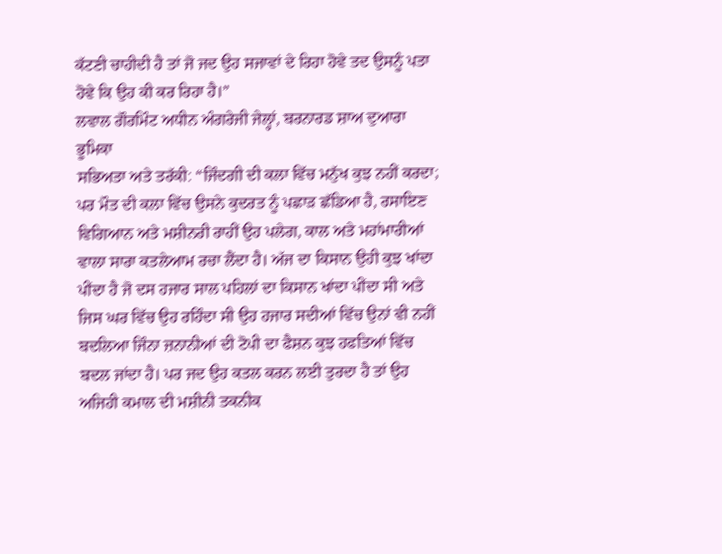ਕੱਟਣੀ ਚਾਹੀਦੀ ਹੈ ਤਾਂ ਜੋ ਜਦ ਉਹ ਸਜਾਵਾਂ ਦੇ ਰਿਹਾ ਹੋਵੇ ਤਦ ਉਸਨੂੰ ਪਤਾ ਹੋਵੇ ਕਿ ਉਹ ਕੀ ਕਰ ਰਿਹਾ ਹੈ।”
ਲਵਾਲ ਗੌਰਮਿੰਟ ਅਧੀਨ ਅੰਗਰੇਜੀ ਜੇਲ੍ਹਾਂ, ਬਰਨਾਰਡ ਸ਼ਾਅ ਦੁਆਰਾ ਭੂਮਿਕਾ
ਸਭਿਅਤਾ ਅਤੇ ਤਰੱਕੀ: “ਜਿੰਦਗੀ ਦੀ ਕਲਾ ਵਿੱਚ ਮਨੁੱਖ ਕੁਝ ਨਹੀਂ ਕਰਦਾ; ਪਰ ਮੌਤ ਦੀ ਕਲਾ ਵਿੱਚ ਉਸਨੇ ਕੁਦਰਤ ਨੂੰ ਪਛਾੜ ਛੱਡਿਆ ਹੈ, ਰਸਾਇਣ ਵਿਗਿਆਨ ਅਤੇ ਮਸ਼ੀਨਰੀ ਰਾਹੀਂ ਉਹ ਪਲੇਗ, ਕਾਲ ਅਤੇ ਮਹਾਂਮਾਰੀਆਂ ਵਾਲਾ ਸਾਰਾ ਕਤਲੇਆਮ ਰਚਾ ਲੈਂਦਾ ਹੈ। ਅੱਜ ਦਾ ਕਿਸਾਨ ਉਹੀ ਕੁਝ ਖਾਂਦਾ ਪੀਂਦਾ ਹੈ ਜੋ ਦਸ ਹਜਾਰ ਸਾਲ ਪਹਿਲਾਂ ਦਾ ਕਿਸਾਨ ਖਾਂਦਾ ਪੀਂਦਾ ਸੀ ਅਤੇ ਜਿਸ ਘਰ ਵਿੱਚ ਉਹ ਰਹਿੰਦਾ ਸੀ ਉਹ ਹਜਾਰ ਸਦੀਆਂ ਵਿੱਚ ਉਨਾਂ ਵੀ ਨਹੀਂ ਬਦਲਿਆ ਜਿੰਨਾ ਜ਼ਨਾਨੀਆਂ ਦੀ ਟੋਪੀ ਦਾ ਫੈਸ਼ਨ ਕੁਝ ਹਫਤਿਆਂ ਵਿੱਚ ਬਦਲ ਜਾਂਦਾ ਹੈ। ਪਰ ਜਦ ਉਹ ਕਤਲ ਕਰਨ ਲਈ ਤੁਰਦਾ ਹੈ ਤਾਂ ਉਹ ਅਜਿਹੀ ਕਮਾਲ ਦੀ ਮਸ਼ੀਨੀ ਤਕਨੀਕ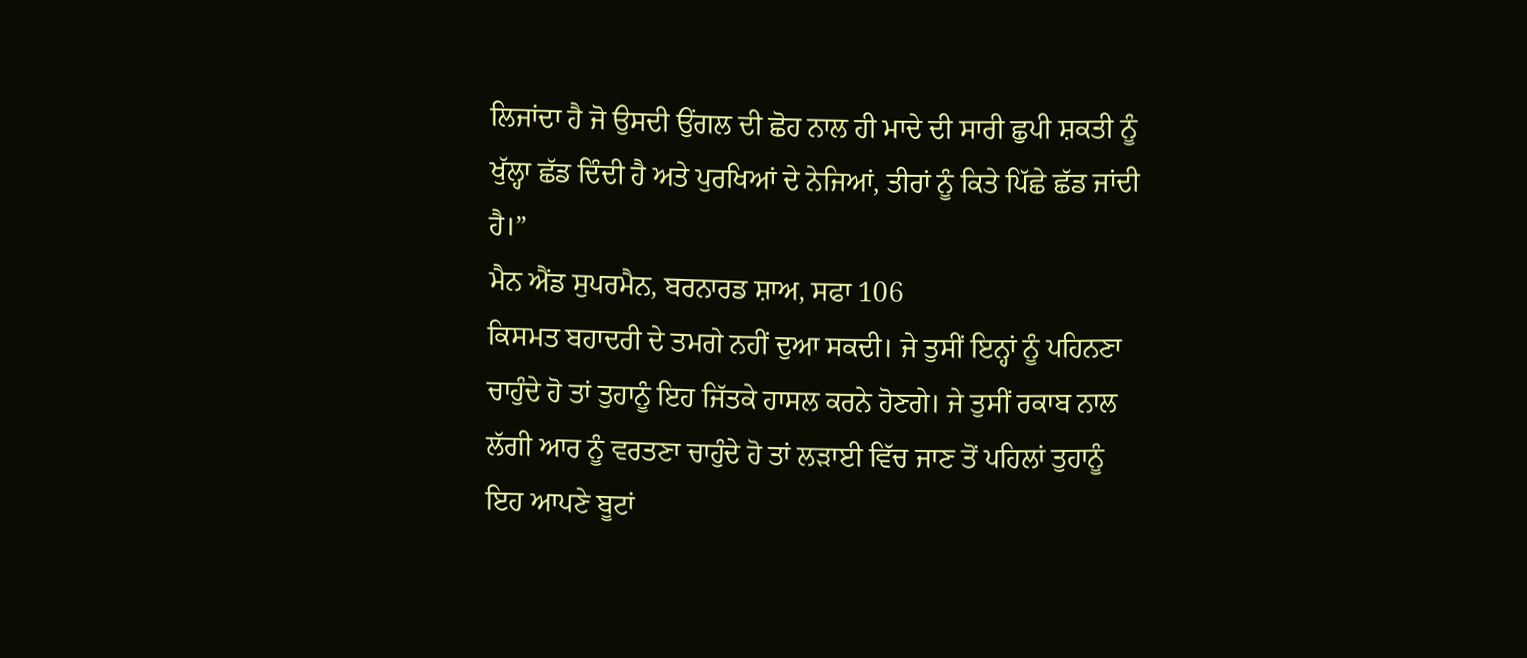ਲਿਜਾਂਦਾ ਹੈ ਜੋ ਉਸਦੀ ਉਂਗਲ ਦੀ ਛੋਹ ਨਾਲ ਹੀ ਮਾਦੇ ਦੀ ਸਾਰੀ ਛੁਪੀ ਸ਼ਕਤੀ ਨੂੰ ਖੁੱਲ੍ਹਾ ਛੱਡ ਦਿੰਦੀ ਹੈ ਅਤੇ ਪੁਰਖਿਆਂ ਦੇ ਨੇਜਿਆਂ, ਤੀਰਾਂ ਨੂੰ ਕਿਤੇ ਪਿੱਛੇ ਛੱਡ ਜਾਂਦੀ ਹੈ।”
ਮੈਨ ਐਂਡ ਸੁਪਰਮੈਨ, ਬਰਨਾਰਡ ਸ਼ਾਅ, ਸਫਾ 106
ਕਿਸਮਤ ਬਹਾਦਰੀ ਦੇ ਤਮਗੇ ਨਹੀਂ ਦੁਆ ਸਕਦੀ। ਜੇ ਤੁਸੀਂ ਇਨ੍ਹਾਂ ਨੂੰ ਪਹਿਨਣਾ ਚਾਹੁੰਦੇ ਹੋ ਤਾਂ ਤੁਹਾਨੂੰ ਇਹ ਜਿੱਤਕੇ ਹਾਸਲ ਕਰਨੇ ਹੋਣਗੇ। ਜੇ ਤੁਸੀਂ ਰਕਾਬ ਨਾਲ ਲੱਗੀ ਆਰ ਨੂੰ ਵਰਤਣਾ ਚਾਹੁੰਦੇ ਹੋ ਤਾਂ ਲੜਾਈ ਵਿੱਚ ਜਾਣ ਤੋਂ ਪਹਿਲਾਂ ਤੁਹਾਨੂੰ ਇਹ ਆਪਣੇ ਬੂਟਾਂ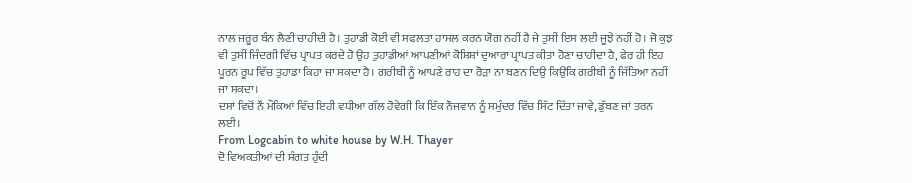ਨਾਲ ਜਰੂਰ ਬੰਨ ਲੈਣੀ ਚਾਹੀਦੀ ਹੈ। ਤੁਹਾਡੀ ਕੋਈ ਵੀ ਸਫਲਤਾ ਹਾਸਲ ਕਰਨ ਯੋਗ ਨਹੀਂ ਹੈ ਜੇ ਤੁਸੀਂ ਇਸ ਲਈ ਜੂਝੇ ਨਹੀਂ ਹੋ। ਜੋ ਕੁਝ ਵੀ ਤੁਸੀਂ ਜਿੰਦਗੀ ਵਿੱਚ ਪ੍ਰਾਪਤ ਕਰਦੇ ਹੋ ਉਹ ਤੁਹਾਡੀਆਂ ਆਪਣੀਆਂ ਕੋਸ਼ਿਸ਼ਾਂ ਦੁਆਰਾ ਪ੍ਰਾਪਤ ਕੀਤਾ ਹੋਣਾ ਚਾਹੀਦਾ ਹੈ, ਫੇਰ ਹੀ ਇਹ ਪੂਰਨ ਰੂਪ ਵਿੱਚ ਤੁਹਾਡਾ ਕਿਹਾ ਜਾ ਸਕਦਾ ਹੈ। ਗਰੀਬੀ ਨੂੰ ਆਪਣੇ ਰਾਹ ਦਾ ਰੋੜਾ ਨਾ ਬਣਨ ਦਿਉ ਕਿਉਂਕਿ ਗਰੀਬੀ ਨੂੰ ਜਿੱਤਿਆ ਨਹੀਂ ਜਾ ਸਕਦਾ।
ਦਸਾਂ ਵਿਚੋਂ ਨੌਂ ਮੌਕਿਆਂ ਵਿੱਚ ਇਹੀ ਵਧੀਆ ਗੱਲ ਹੋਵੇਗੀ ਕਿ ਇੱਕ ਨੌਜਵਾਨ ਨੂੰ ਸਮੁੰਦਰ ਵਿੱਚ ਸਿੱਟ ਦਿੱਤਾ ਜਾਵੇ, ਡੁੱਬਣ ਜਾਂ ਤਰਨ ਲਈ।
From Logcabin to white house by W.H. Thayer
ਦੋ ਵਿਅਕਤੀਆਂ ਦੀ ਸੰਗਤ ਹੁੰਦੀ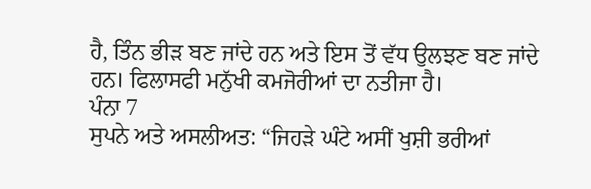ਹੈ, ਤਿੰਨ ਭੀੜ ਬਣ ਜਾਂਦੇ ਹਨ ਅਤੇ ਇਸ ਤੋਂ ਵੱਧ ਉਲਝਣ ਬਣ ਜਾਂਦੇ ਹਨ। ਫਿਲਾਸਫੀ ਮਨੁੱਖੀ ਕਮਜੋਰੀਆਂ ਦਾ ਨਤੀਜਾ ਹੈ।
ਪੰਨਾ 7
ਸੁਪਨੇ ਅਤੇ ਅਸਲੀਅਤ: “ਜਿਹੜੇ ਘੰਟੇ ਅਸੀਂ ਖੁਸ਼ੀ ਭਰੀਆਂ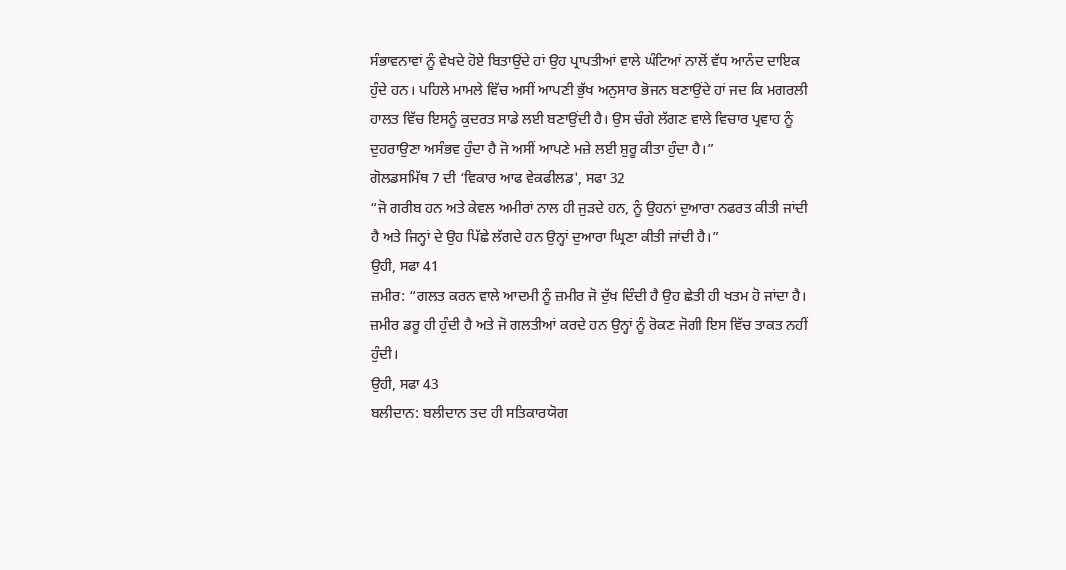ਸੰਭਾਵਨਾਵਾਂ ਨੂੰ ਵੇਖਦੇ ਹੋਏ ਬਿਤਾਉਂਦੇ ਹਾਂ ਉਹ ਪ੍ਰਾਪਤੀਆਂ ਵਾਲੇ ਘੰਟਿਆਂ ਨਾਲੋਂ ਵੱਧ ਆਨੰਦ ਦਾਇਕ ਹੁੰਦੇ ਹਨ। ਪਹਿਲੇ ਮਾਮਲੇ ਵਿੱਚ ਅਸੀਂ ਆਪਣੀ ਭੁੱਖ ਅਨੁਸਾਰ ਭੋਜਨ ਬਣਾਉਂਦੇ ਹਾਂ ਜਦ ਕਿ ਮਗਰਲੀ ਹਾਲਤ ਵਿੱਚ ਇਸਨੂੰ ਕੁਦਰਤ ਸਾਡੇ ਲਈ ਬਣਾਉਂਦੀ ਹੈ। ਉਸ ਚੰਗੇ ਲੱਗਣ ਵਾਲੇ ਵਿਚਾਰ ਪ੍ਰਵਾਹ ਨੂੰ ਦੁਹਰਾਉਣਾ ਅਸੰਭਵ ਹੁੰਦਾ ਹੈ ਜੋ ਅਸੀਂ ਆਪਣੇ ਮਜ਼ੇ ਲਈ ਸ਼ੁਰੂ ਕੀਤਾ ਹੁੰਦਾ ਹੈ।”
ਗੋਲਡਸਮਿੱਥ 7 ਦੀ ‘ਵਿਕਾਰ ਆਫ ਵੇਕਫੀਲਡ', ਸਫਾ 32
“ਜੋ ਗਰੀਬ ਹਨ ਅਤੇ ਕੇਵਲ ਅਮੀਰਾਂ ਨਾਲ ਹੀ ਜੁੜਦੇ ਹਨ, ਨੂੰ ਉਹਨਾਂ ਦੁਆਰਾ ਨਫਰਤ ਕੀਤੀ ਜਾਂਦੀ ਹੈ ਅਤੇ ਜਿਨ੍ਹਾਂ ਦੇ ਉਹ ਪਿੱਛੇ ਲੱਗਦੇ ਹਨ ਉਨ੍ਹਾਂ ਦੁਆਰਾ ਘ੍ਰਿਣਾ ਕੀਤੀ ਜਾਂਦੀ ਹੈ।”
ਉਹੀ, ਸਫਾ 41
ਜ਼ਮੀਰ: “ਗਲਤ ਕਰਨ ਵਾਲੇ ਆਦਮੀ ਨੂੰ ਜ਼ਮੀਰ ਜੋ ਦੁੱਖ ਦਿੰਦੀ ਹੈ ਉਹ ਛੇਤੀ ਹੀ ਖਤਮ ਹੋ ਜਾਂਦਾ ਹੈ। ਜ਼ਮੀਰ ਡਰੂ ਹੀ ਹੁੰਦੀ ਹੈ ਅਤੇ ਜੋ ਗਲਤੀਆਂ ਕਰਦੇ ਹਨ ਉਨ੍ਹਾਂ ਨੂੰ ਰੋਕਣ ਜੋਗੀ ਇਸ ਵਿੱਚ ਤਾਕਤ ਨਹੀਂ ਹੁੰਦੀ।
ਉਹੀ, ਸਫਾ 43
ਬਲੀਦਾਨ: ਬਲੀਦਾਨ ਤਦ ਹੀ ਸਤਿਕਾਰਯੋਗ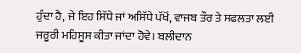ਹੁੰਦਾ ਹੈ, ਜੇ ਇਹ ਸਿੱਧੇ ਜਾਂ ਅਸਿੱਧੇ ਪੱਖੋਂ, ਵਾਜਬ ਤੌਰ ਤੇ ਸਫਲਤਾ ਲਈ ਜਰੂਰੀ ਮਹਿਸੂਸ ਕੀਤਾ ਜਾਂਦਾ ਹੋਵੇ। ਬਲੀਦਾਨ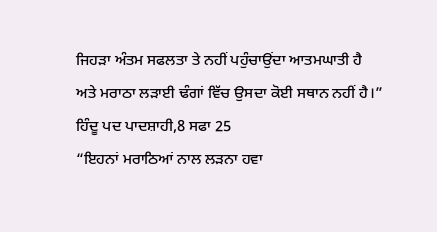ਜਿਹੜਾ ਅੰਤਮ ਸਫਲਤਾ ਤੇ ਨਹੀਂ ਪਹੁੰਚਾਉਂਦਾ ਆਤਮਘਾਤੀ ਹੈ ਅਤੇ ਮਰਾਠਾ ਲੜਾਈ ਢੰਗਾਂ ਵਿੱਚ ਉਸਦਾ ਕੋਈ ਸਥਾਨ ਨਹੀਂ ਹੈ।”
ਹਿੰਦੂ ਪਦ ਪਾਦਸ਼ਾਹੀ,8 ਸਫਾ 25
“ਇਹਨਾਂ ਮਰਾਠਿਆਂ ਨਾਲ ਲੜਨਾ ਹਵਾ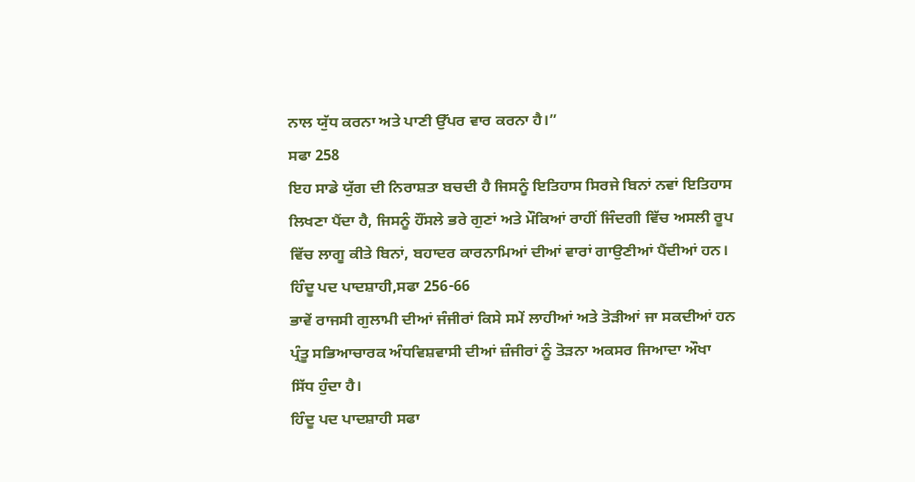ਨਾਲ ਯੁੱਧ ਕਰਨਾ ਅਤੇ ਪਾਣੀ ਉੱਪਰ ਵਾਰ ਕਰਨਾ ਹੈ।”
ਸਫਾ 258
ਇਹ ਸਾਡੇ ਯੁੱਗ ਦੀ ਨਿਰਾਸ਼ਤਾ ਬਚਦੀ ਹੈ ਜਿਸਨੂੰ ਇਤਿਹਾਸ ਸਿਰਜੇ ਬਿਨਾਂ ਨਵਾਂ ਇਤਿਹਾਸ ਲਿਖਣਾ ਪੈਂਦਾ ਹੈ, ਜਿਸਨੂੰ ਹੌਂਸਲੇ ਭਰੇ ਗੁਣਾਂ ਅਤੇ ਮੌਕਿਆਂ ਰਾਹੀਂ ਜਿੰਦਗੀ ਵਿੱਚ ਅਸਲੀ ਰੂਪ ਵਿੱਚ ਲਾਗੂ ਕੀਤੇ ਬਿਨਾਂ, ਬਹਾਦਰ ਕਾਰਨਾਮਿਆਂ ਦੀਆਂ ਵਾਰਾਂ ਗਾਉਣੀਆਂ ਪੈਂਦੀਆਂ ਹਨ।
ਹਿੰਦੂ ਪਦ ਪਾਦਸ਼ਾਹੀ,ਸਫਾ 256-66
ਭਾਵੇਂ ਰਾਜਸੀ ਗੁਲਾਮੀ ਦੀਆਂ ਜੰਜੀਰਾਂ ਕਿਸੇ ਸਮੇਂ ਲਾਹੀਆਂ ਅਤੇ ਤੋੜੀਆਂ ਜਾ ਸਕਦੀਆਂ ਹਨ ਪ੍ਰੰਤੂ ਸਭਿਆਚਾਰਕ ਅੰਧਵਿਸ਼ਵਾਸੀ ਦੀਆਂ ਜ਼ੰਜੀਰਾਂ ਨੂੰ ਤੋੜਨਾ ਅਕਸਰ ਜਿਆਦਾ ਔਖਾ ਸਿੱਧ ਹੁੰਦਾ ਹੈ।
ਹਿੰਦੂ ਪਦ ਪਾਦਸ਼ਾਹੀ ਸਫਾ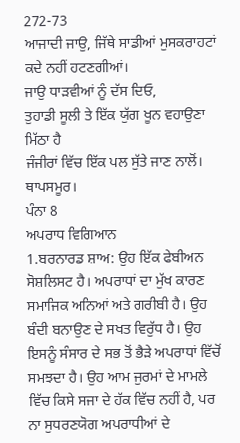272-73
ਆਜਾਦੀ ਜਾਉ, ਜਿੱਥੇ ਸਾਡੀਆਂ ਮੁਸਕਰਾਹਟਾਂ ਕਦੇ ਨਹੀਂ ਹਟਣਗੀਆਂ।
ਜਾਉ ਧਾੜਵੀਆਂ ਨੂੰ ਦੱਸ ਦਿਓ,
ਤੁਹਾਡੀ ਸੂਲੀ ਤੇ ਇੱਕ ਯੁੱਗ ਖੂਨ ਵਹਾਉਣਾ ਮਿੱਠਾ ਹੈ
ਜੰਜੀਰਾਂ ਵਿੱਚ ਇੱਕ ਪਲ ਸੁੱਤੇ ਜਾਣ ਨਾਲੋਂ।
ਥਾਪਸਮੂਰ।
ਪੰਨਾ 8
ਅਪਰਾਧ ਵਿਗਿਆਨ
1.ਬਰਨਾਰਡ ਸ਼ਾਅ: ਉਹ ਇੱਕ ਫੇਬੀਅਨ ਸੋਸ਼ਲਿਸਟ ਹੈ। ਅਪਰਾਧਾਂ ਦਾ ਮੁੱਖ ਕਾਰਣ ਸਮਾਜਿਕ ਅਨਿਆਂ ਅਤੇ ਗਰੀਬੀ ਹੈ। ਉਹ ਬੰਦੀ ਬਨਾਉਣ ਦੇ ਸਖਤ ਵਿਰੁੱਧ ਹੈ। ਉਹ ਇਸਨੂੰ ਸੰਸਾਰ ਦੇ ਸਭ ਤੋਂ ਭੈੜੇ ਅਪਰਾਧਾਂ ਵਿੱਚੋਂ ਸਮਝਦਾ ਹੈ। ਉਹ ਆਮ ਜੁਰਮਾਂ ਦੇ ਮਾਮਲੇ ਵਿੱਚ ਕਿਸੇ ਸਜਾ ਦੇ ਹੱਕ ਵਿੱਚ ਨਹੀਂ ਹੈ, ਪਰ ਨਾ ਸੁਧਰਣਯੋਗ ਅਪਰਾਧੀਆਂ ਦੇ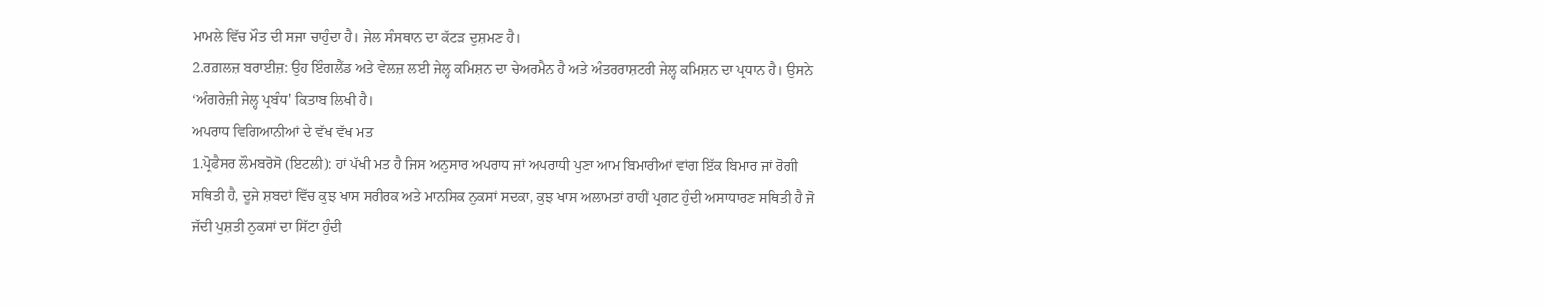ਮਾਮਲੇ ਵਿੱਚ ਮੌਤ ਦੀ ਸਜਾ ਚਾਹੁੰਦਾ ਹੈ। ਜੇਲ ਸੰਸਥਾਨ ਦਾ ਕੱਟੜ ਦੁਸ਼ਮਣ ਹੈ।
2.ਰਗ਼ਲਜ਼ ਬਰਾਈਜ਼: ਉਹ ਇੰਗਲੈਂਡ ਅਤੇ ਵੇਲਜ਼ ਲਈ ਜੇਲ੍ਹ ਕਮਿਸ਼ਨ ਦਾ ਚੇਅਰਮੈਨ ਹੈ ਅਤੇ ਅੰਤਰਰਾਸ਼ਟਰੀ ਜੇਲ੍ਹ ਕਮਿਸ਼ਨ ਦਾ ਪ੍ਰਧਾਨ ਹੈ। ਉਸਨੇ ‘ਅੰਗਰੇਜ਼ੀ ਜੇਲ੍ਹ ਪ੍ਰਬੰਧ' ਕਿਤਾਬ ਲਿਖੀ ਹੈ।
ਅਪਰਾਧ ਵਿਗਿਆਨੀਆਂ ਦੇ ਵੱਖ ਵੱਖ ਮਤ
1.ਪ੍ਰੋਫੈਸਰ ਲੌਮਬਰੋਸੋ (ਇਟਲੀ): ਹਾਂ ਪੱਖੀ ਮਤ ਹੈ ਜਿਸ ਅਨੁਸਾਰ ਅਪਰਾਧ ਜਾਂ ਅਪਰਾਧੀ ਪੁਣਾ ਆਮ ਬਿਮਾਰੀਆਂ ਵਾਂਗ ਇੱਕ ਬਿਮਾਰ ਜਾਂ ਰੋਗੀ ਸਥਿਤੀ ਹੈ, ਦੂਜੇ ਸ਼ਬਦਾਂ ਵਿੱਚ ਕੁਝ ਖਾਸ ਸਰੀਰਕ ਅਤੇ ਮਾਨਸਿਕ ਨੁਕਸਾਂ ਸਦਕਾ, ਕੁਝ ਖਾਸ ਅਲਾਮਤਾਂ ਰਾਹੀਂ ਪ੍ਰਗਟ ਹੁੰਦੀ ਅਸਾਧਾਰਣ ਸਥਿਤੀ ਹੈ ਜੋ ਜੱਦੀ ਪੁਸ਼ਤੀ ਨੁਕਸਾਂ ਦਾ ਸਿੱਟਾ ਹੁੰਦੀ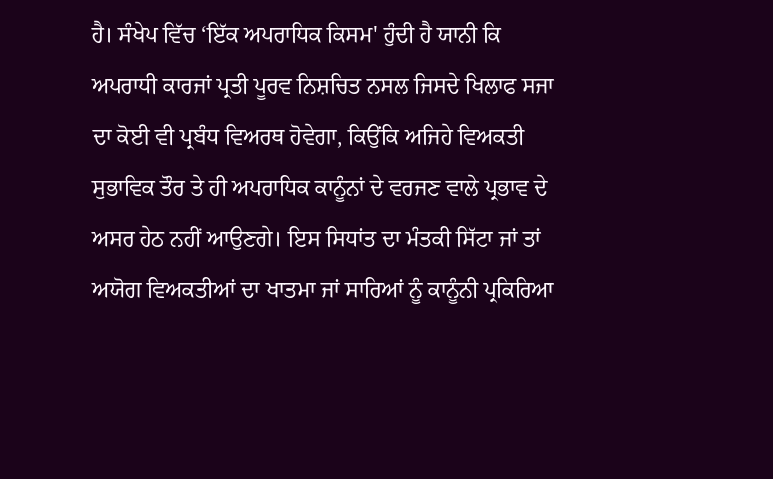ਹੈ। ਸੰਖੇਪ ਵਿੱਚ ‘ਇੱਕ ਅਪਰਾਧਿਕ ਕਿਸਮ' ਹੁੰਦੀ ਹੈ ਯਾਨੀ ਕਿ ਅਪਰਾਧੀ ਕਾਰਜਾਂ ਪ੍ਰਤੀ ਪੂਰਵ ਨਿਸ਼ਚਿਤ ਨਸਲ ਜਿਸਦੇ ਖਿਲਾਫ ਸਜਾ ਦਾ ਕੋਈ ਵੀ ਪ੍ਰਬੰਧ ਵਿਅਰਥ ਹੋਵੇਗਾ, ਕਿਉਂਕਿ ਅਜਿਹੇ ਵਿਅਕਤੀ ਸੁਭਾਵਿਕ ਤੌਰ ਤੇ ਹੀ ਅਪਰਾਧਿਕ ਕਾਨੂੰਨਾਂ ਦੇ ਵਰਜਣ ਵਾਲੇ ਪ੍ਰਭਾਵ ਦੇ ਅਸਰ ਹੇਠ ਨਹੀਂ ਆਉਣਗੇ। ਇਸ ਸਿਧਾਂਤ ਦਾ ਮੰਤਕੀ ਸਿੱਟਾ ਜਾਂ ਤਾਂ ਅਯੋਗ ਵਿਅਕਤੀਆਂ ਦਾ ਖਾਤਮਾ ਜਾਂ ਸਾਰਿਆਂ ਨੂੰ ਕਾਨੂੰਨੀ ਪ੍ਰਕਿਰਿਆ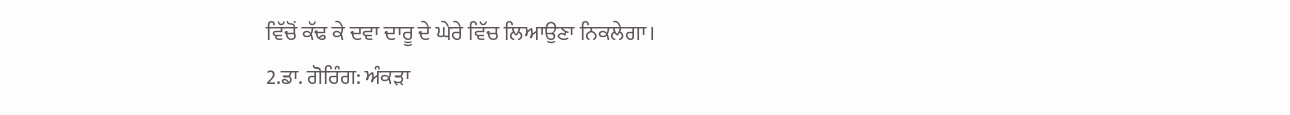ਵਿੱਚੋਂ ਕੱਢ ਕੇ ਦਵਾ ਦਾਰੂ ਦੇ ਘੇਰੇ ਵਿੱਚ ਲਿਆਉਣਾ ਨਿਕਲੇਗਾ।
2.ਡਾ. ਗੋਰਿੰਗ: ਅੰਕੜਾ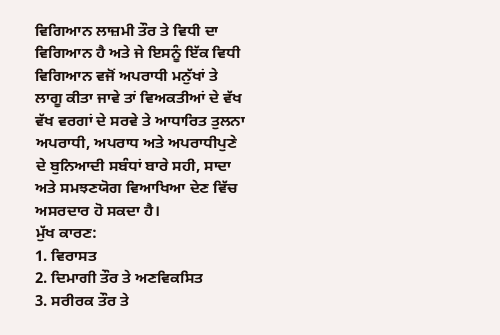ਵਿਗਿਆਨ ਲਾਜ਼ਮੀ ਤੌਰ ਤੇ ਵਿਧੀ ਦਾ ਵਿਗਿਆਨ ਹੈ ਅਤੇ ਜੇ ਇਸਨੂੰ ਇੱਕ ਵਿਧੀ ਵਿਗਿਆਨ ਵਜੋਂ ਅਪਰਾਧੀ ਮਨੁੱਖਾਂ ਤੇ ਲਾਗੂ ਕੀਤਾ ਜਾਵੇ ਤਾਂ ਵਿਅਕਤੀਆਂ ਦੇ ਵੱਖ ਵੱਖ ਵਰਗਾਂ ਦੇ ਸਰਵੇ ਤੇ ਆਧਾਰਿਤ ਤੁਲਨਾ ਅਪਰਾਧੀ, ਅਪਰਾਧ ਅਤੇ ਅਪਰਾਧੀਪੁਣੇ ਦੇ ਬੁਨਿਆਦੀ ਸਬੰਧਾਂ ਬਾਰੇ ਸਹੀ, ਸਾਦਾ ਅਤੇ ਸਮਝਣਯੋਗ ਵਿਆਖਿਆ ਦੇਣ ਵਿੱਚ ਅਸਰਦਾਰ ਹੋ ਸਕਦਾ ਹੈ।
ਮੁੱਖ ਕਾਰਣ:
1. ਵਿਰਾਸਤ
2. ਦਿਮਾਗੀ ਤੌਰ ਤੇ ਅਣਵਿਕਸਿਤ
3. ਸਰੀਰਕ ਤੌਰ ਤੇ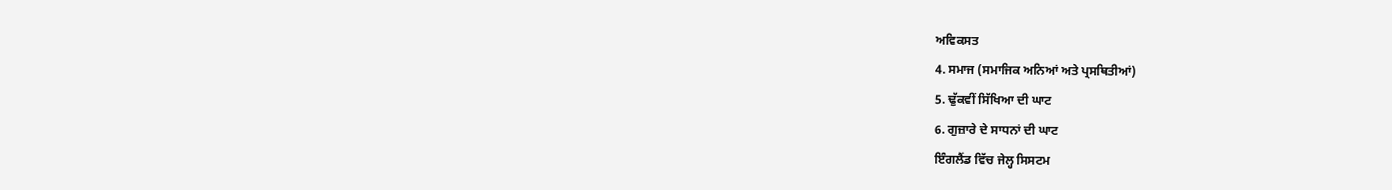ਅਵਿਕਸਤ
4. ਸਮਾਜ (ਸਮਾਜਿਕ ਅਨਿਆਂ ਅਤੇ ਪ੍ਰਸਥਿਤੀਆਂ)
5. ਢੁੱਕਵੀਂ ਸਿੱਖਿਆ ਦੀ ਘਾਟ
6. ਗੁਜ਼ਾਰੇ ਦੇ ਸਾਧਨਾਂ ਦੀ ਘਾਟ
ਇੰਗਲੈਂਡ ਵਿੱਚ ਜੇਲ੍ਹ ਸਿਸਟਮ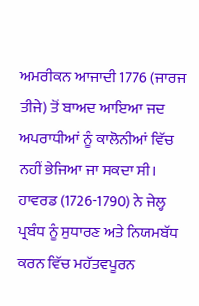ਅਮਰੀਕਨ ਆਜਾਦੀ 1776 (ਜਾਰਜ ਤੀਜੇ) ਤੋਂ ਬਾਅਦ ਆਇਆ ਜਦ ਅਪਰਾਧੀਆਂ ਨੂੰ ਕਾਲੋਨੀਆਂ ਵਿੱਚ ਨਹੀਂ ਭੇਜਿਆ ਜਾ ਸਕਦਾ ਸੀ। ਹਾਵਰਡ (1726-1790) ਨੇ ਜੇਲ੍ਹ ਪ੍ਰਬੰਧ ਨੂੰ ਸੁਧਾਰਣ ਅਤੇ ਨਿਯਮਬੱਧ ਕਰਨ ਵਿੱਚ ਮਹੱਤਵਪੂਰਨ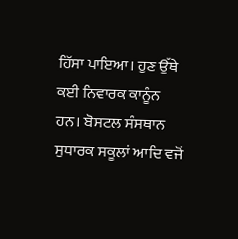ਹਿੱਸਾ ਪਾਇਆ। ਹੁਣ ਉੱਥੇ ਕਈ ਨਿਵਾਰਕ ਕਾਨੂੰਨ ਹਨ। ਬੋਸਟਲ ਸੰਸਥਾਨ ਸੁਧਾਰਕ ਸਕੂਲਾਂ ਆਦਿ ਵਜੋਂ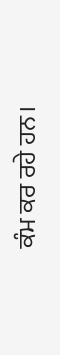ਕੰਮ ਕਰ ਰਹੇ ਹਨ।